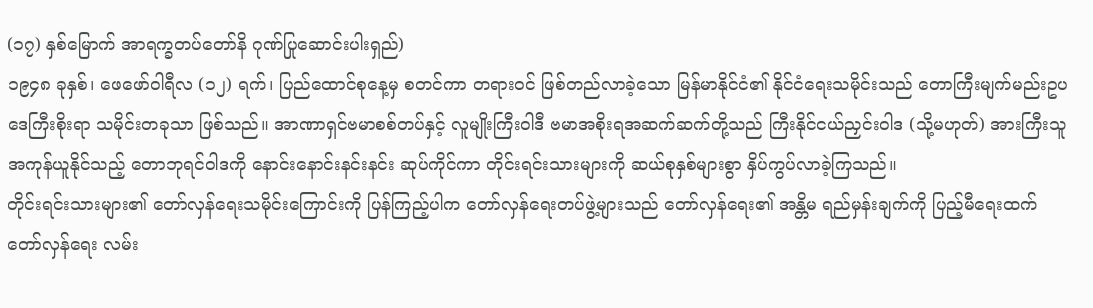(၁၇) နှစ်မြောက် အာရက္ခတပ်တော်နိ ဂုဏ်ပြုဆောင်းပါးရှည်)
၁၉၄၈ ခုနှစ်၊ ဖေဖော်ဝါရီလ (၁၂) ရက်၊ ပြည်ထောင်စုနေ့မှ စတင်ကာ တရားဝင် ဖြစ်တည်လာခဲ့သော မြန်မာနိုင်ငံ၏ နိုင်ငံရေးသမိုင်းသည် တောကြီးမျက်မည်းဥပဒေကြီးစိုးရာ သမိုင်းတခုသာ ဖြစ်သည်။ အာဏာရှင်ဗမာစစ်တပ်နှင့် လူမျိုးကြီးဝါဒီ ဗမာအစိုးရအဆက်ဆက်တို့သည် ကြီးနိုင်ငယ်ညှင်းဝါဒ (သို့မဟုတ်) အားကြီးသူ အကုန်ယူနိုင်သည့် တောဘုရင်ဝါဒကို နောင်းနောင်းနင်းနင်း ဆုပ်ကိုင်ကာ တိုင်းရင်းသားများကို ဆယ်စုနှစ်များစွာ နှိပ်ကွပ်လာခဲ့ကြသည်။
တိုင်းရင်းသားများ၏ တော်လှန်ရေးသမိုင်းကြောင်းကို ပြန်ကြည့်ပါက တော်လှန်ရေးတပ်ဖွဲ့များသည် တော်လှန်ရေး၏ အန္တိမ ရည်မှန်းချက်ကို ပြည့်မီရေးထက် တော်လှန်ရေး လမ်း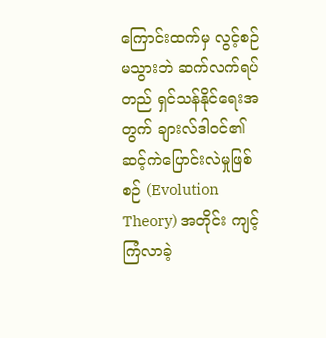ကြောင်းထက်မှ လွင့်စဉ်မသွားဘဲ ဆက်လက်ရပ်တည် ရှင်သန်နိုင်ရေးအတွက် ချားလ်ဒါဝင်၏ ဆင့်ကဲပြောင်းလဲမှုဖြစ်စဉ် (Evolution Theory) အတိုင်း ကျင့်ကြံလာခဲ့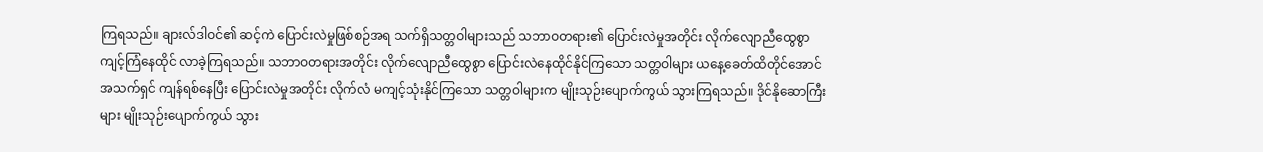ကြရသည်။ ချားလ်ဒါဝင်၏ ဆင့်ကဲ ပြောင်းလဲမှုဖြစ်စဉ်အရ သက်ရှိသတ္တဝါများသည် သဘာဝတရား၏ ပြောင်းလဲမှုအတိုင်း လိုက်လျောညီထွေစွာ ကျင့်ကြံနေထိုင် လာခဲ့ကြရသည်။ သဘာဝတရားအတိုင်း လိုက်လျောညီထွေစွာ ပြောင်းလဲနေထိုင်နိုင်ကြသော သတ္တဝါများ ယနေ့ခေတ်ထိတိုင်အောင် အသက်ရှင် ကျန်ရစ်နေပြီး ပြောင်းလဲမှုအတိုင်း လိုက်လံ မကျင့်သုံးနိုင်ကြသော သတ္တဝါများက မျိုးသုဉ်းပျောက်ကွယ် သွားကြရသည်။ ဒိုင်နိုဆောကြီးများ မျိုးသုဉ်းပျောက်ကွယ် သွား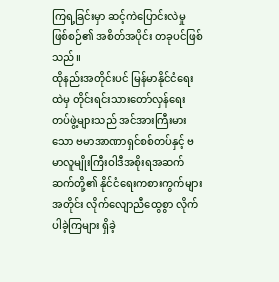ကြရ့ခြင်းမှာ ဆင့်ကဲပြောင်းလဲမှု ဖြစ်စဉ်၏ အစိတ်အပိုင်း တခုပင်ဖြစ်သည်။
ထိုနည်းအတိုင်းပင် မြန်မာနိုင်ငံရေးထဲမှ တိုင်းရင်းသားတော်လှန်ရေး တပ်ဖွဲ့များသည် အင်အားကြီးမားသော ဗမာအာဏာရှင်စစ်တပ်နှင့် ဗမာလူမျိုးကြီးဝါဒီအစိုးရအဆက်ဆက်တို့၏ နိုင်ငံရေးကစားကွက်များအတိုင်း လိုက်လျောညီထွေစွာ လိုက်ပါခဲ့ကြများ ရှိခဲ့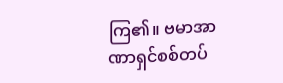ကြ၏။ ဗမာအာဏာရှင်စစ်တပ်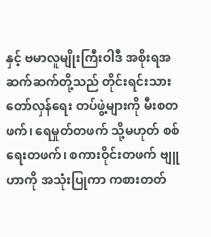နှင့် ဗမာလူမျိုးကြီးဝါဒီ အစိုးရအဆက်ဆက်တို့သည် တိုင်းရင်းသားတော်လှန်ရေး တပ်ဖွဲ့များကို မီးစတဖက်၊ ရေမှုတ်တဖက် သို့မဟုတ် စစ်ရေးတဖက်၊ စကားဝိုင်းတဖက် ဗျူဟာကို အသုံးပြုကာ ကစားတတ်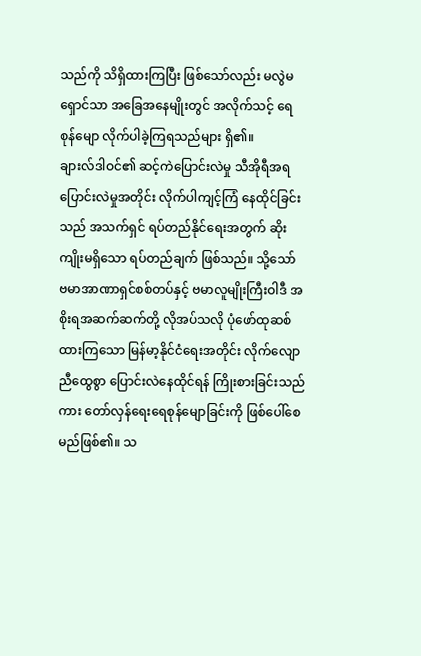သည်ကို သိရှိထားကြပြီး ဖြစ်သော်လည်း မလွဲမရှောင်သာ အခြေအနေမျိုးတွင် အလိုက်သင့် ရေစုန်မျော လိုက်ပါခဲ့ကြရသည်များ ရှိ၏။
ချားလ်ဒါဝင်၏ ဆင့်ကဲပြောင်းလဲမှု သီအိုရီအရ ပြောင်းလဲမှုအတိုင်း လိုက်ပါကျင့်ကြံ နေထိုင်ခြင်းသည် အသက်ရှင် ရပ်တည်နိုင်ရေးအတွက် ဆိုးကျိုးမရှိသော ရပ်တည်ချက် ဖြစ်သည်။ သို့သော် ဗမာအာဏာရှင်စစ်တပ်နှင့် ဗမာလူမျိုးကြီးဝါဒီ အစိုးရအဆက်ဆက်တို့ လိုအပ်သလို ပုံဖော်ထုဆစ်ထားကြသော မြန်မာ့နိုင်ငံရေးအတိုင်း လိုက်လျောညီထွေစွာ ပြောင်းလဲနေထိုင်ရန် ကြိုးစားခြင်းသည်ကား တော်လှန်ရေးရေစုန်မျောခြင်းကို ဖြစ်ပေါ်စေမည်ဖြစ်၏။ သ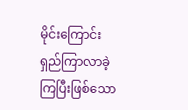မိုင်းကြောင်းရှည်ကြာလာခဲ့ကြပြီးဖြစ်သော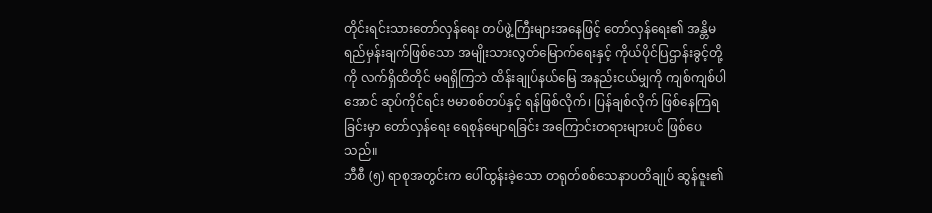တိုင်းရင်းသားတော်လှန်ရေး တပ်ဖွဲ့ကြီးများအနေဖြင့် တော်လှန်ရေး၏ အန္တိမရည်မှန်းချက်ဖြစ်သော အမျိုးသားလွတ်မြောက်ရေးနှင့် ကိုယ်ပိုင်ပြဌာန်းခွင့်တို့ကို လက်ရှိထိတိုင် မရရှိကြဘဲ ထိန်းချုပ်နယ်မြေ အနည်းငယ်မျှကို ကျစ်ကျစ်ပါအောင် ဆုပ်ကိုင်ရင်း ဗမာစစ်တပ်နှင့် ရန်ဖြစ်လိုက်၊ ပြန်ချစ်လိုက် ဖြစ်နေကြရခြင်းမှာ တော်လှန်ရေး ရေစုန်မျောရခြင်း အကြောင်းတရားများပင် ဖြစ်ပေသည်။
ဘီစီ (၅) ရာစုအတွင်းက ပေါ်ထွန်းခဲ့သော တရုတ်စစ်သေနာပတိချုပ် ဆွန်ဇူး၏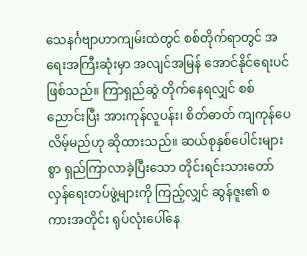သေနင်္ဂဗျာဟာကျမ်းထဲတွင် စစ်တိုက်ရာတွင် အရေးအကြီးဆုံးမှာ အလျင်အမြန် အောင်နိုင်ရေးပင် ဖြစ်သည်။ ကြာရှည်ဆွဲ တိုက်နေရလျှင် စစ်ညောင်းပြီး အားကုန်လူပန်း၊ စိတ်ဓာတ် ကျကုန်ပေလိမ့်မည်ဟု ဆိုထားသည်။ ဆယ်စုနှစ်ပေါင်းများစွာ ရှည်ကြာလာခဲ့ပြီးသော တိုင်းရင်းသားတော်လှန်ရေးတပ်ဖွဲ့များကို ကြည့်လျှင် ဆွန်ဇူး၏ စကားအတိုင်း ရုပ်လုံးပေါ်နေ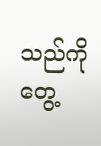သည်ကို တွေ့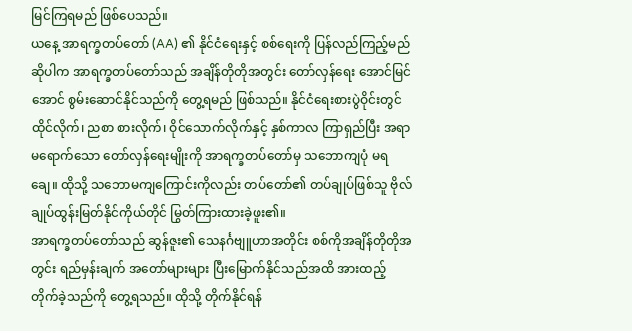မြင်ကြရမည် ဖြစ်ပေသည်။
ယနေ့ အာရက္ခတပ်တော် (AA) ၏ နိုင်ငံရေးနှင့် စစ်ရေးကို ပြန်လည်ကြည့်မည်ဆိုပါက အာရက္ခတပ်တော်သည် အချိန်တိုတိုအတွင်း တော်လှန်ရေး အောင်မြင်အောင် စွမ်းဆောင်နိုင်သည်ကို တွေ့ရမည် ဖြစ်သည်။ နိုင်ငံရေးစားပွဲဝိုင်းတွင် ထိုင်လိုက်၊ ညစာ စားလိုက်၊ ဝိုင်သောက်လိုက်နှင့် နှစ်ကာလ ကြာရှည်ပြီး အရာမရောက်သော တော်လှန်ရေးမျိုးကို အာရက္ခတပ်တော်မှ သဘောကျပုံ မရချေ။ ထိုသို့ သဘောမကျကြောင်းကိုလည်း တပ်တော်၏ တပ်ချုပ်ဖြစ်သူ ဗိုလ်ချုပ်ထွန်းမြတ်နိုင်ကိုယ်တိုင် မြွတ်ကြားထားခဲ့ဖူး၏။
အာရက္ခတပ်တော်သည် ဆွန်ဇူး၏ သေနင်္ဂဗျူဟာအတိုင်း စစ်ကိုအချိန်တိုတိုအတွင်း ရည်မှန်းချက် အတော်များများ ပြီးမြောက်နိုင်သည်အထိ အားထည့် တိုက်ခဲ့သည်ကို တွေ့ရသည်။ ထိုသို့ တိုက်နိုင်ရန်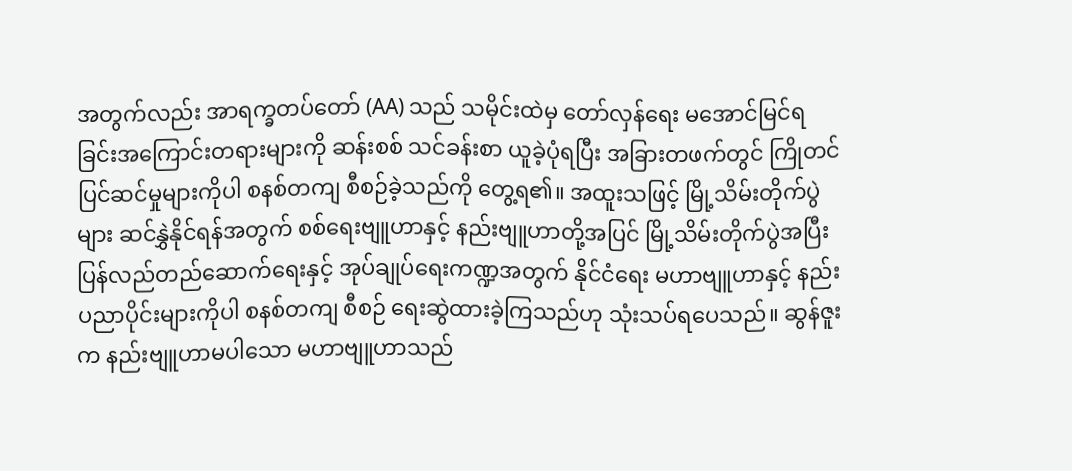အတွက်လည်း အာရက္ခတပ်တော် (AA) သည် သမိုင်းထဲမှ တော်လှန်ရေး မအောင်မြင်ရခြင်းအကြောင်းတရားများကို ဆန်းစစ် သင်ခန်းစာ ယူခဲ့ပုံရပြီး အခြားတဖက်တွင် ကြိုတင်ပြင်ဆင်မှုများကိုပါ စနစ်တကျ စီစဉ်ခဲ့သည်ကို တွေ့ရ၏။ အထူးသဖြင့် မြို့သိမ်းတိုက်ပွဲများ ဆင်နွှဲနိုင်ရန်အတွက် စစ်ရေးဗျူဟာနှင့် နည်းဗျူဟာတို့အပြင် မြို့သိမ်းတိုက်ပွဲအပြီး ပြန်လည်တည်ဆောက်ရေးနှင့် အုပ်ချုပ်ရေးကဏ္ဍအတွက် နိုင်ငံရေး မဟာဗျူဟာနှင့် နည်းပညာပိုင်းများကိုပါ စနစ်တကျ စီစဉ် ရေးဆွဲထားခဲ့ကြသည်ဟု သုံးသပ်ရပေသည်။ ဆွန်ဇူးက နည်းဗျူဟာမပါသော မဟာဗျူဟာသည်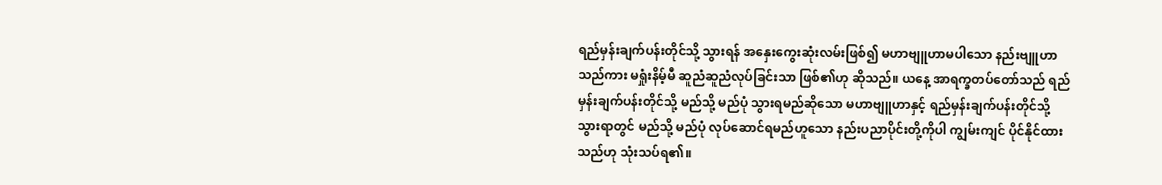ရည်မှန်းချက်ပန်းတိုင်သို့ သွားရန် အနှေးကွေးဆုံးလမ်းဖြစ်၍ မဟာဗျူဟာမပါသော နည်းဗျူဟာသည်ကား မရှုံးနိမ့်မီ ဆူညံဆူညံလုပ်ခြင်းသာ ဖြစ်၏ဟု ဆိုသည်။ ယနေ့ အာရက္ခတပ်တော်သည် ရည်မှန်းချက်ပန်းတိုင်သို့ မည်သို့ မည်ပုံ သွားရမည်ဆိုသော မဟာဗျူဟာနှင့် ရည်မှန်းချက်ပန်းတိုင်သို့သွားရာတွင် မည်သို့ မည်ပုံ လုပ်ဆောင်ရမည်ဟူသော နည်းပညာပိုင်းတို့ကိုပါ ကျွမ်းကျင် ပိုင်နိုင်ထားသည်ဟု သုံးသပ်ရ၏။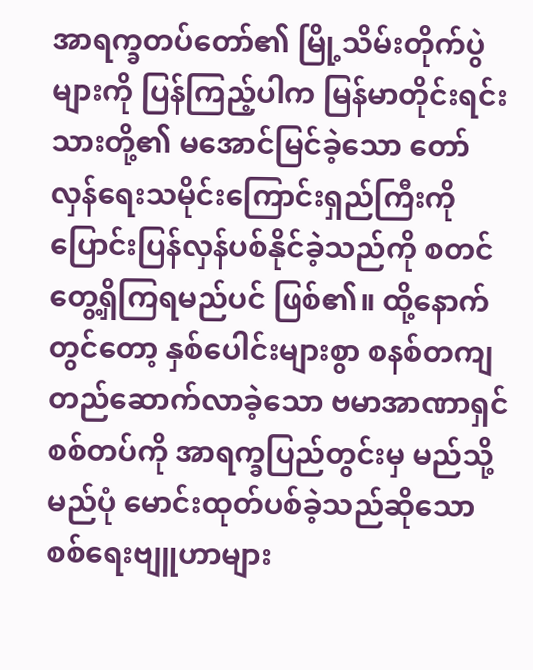အာရက္ခတပ်တော်၏ မြို့သိမ်းတိုက်ပွဲများကို ပြန်ကြည့်ပါက မြန်မာတိုင်းရင်းသားတို့၏ မအောင်မြင်ခဲ့သော တော်လှန်ရေးသမိုင်းကြောင်းရှည်ကြီးကို ပြောင်းပြန်လှန်ပစ်နိုင်ခဲ့သည်ကို စတင် တွေ့ရှိကြရမည်ပင် ဖြစ်၏။ ထို့နောက်တွင်တော့ နှစ်ပေါင်းများစွာ စနစ်တကျ တည်ဆောက်လာခဲ့သော ဗမာအာဏာရှင်စစ်တပ်ကို အာရက္ခပြည်တွင်းမှ မည်သို့ မည်ပုံ မောင်းထုတ်ပစ်ခဲ့သည်ဆိုသော စစ်ရေးဗျူဟာများ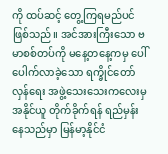ကို ထပ်ဆင့် တွေ့ကြရမည်ပင် ဖြစ်သည်။ အင်အားကြီးသော ဗမာစစ်တပ်ကို မနေ့တနေ့ကမှ ပေါ်ပေါက်လာခဲ့သော ရက္ခိုင်တော်လှန်ရေး အဖွဲ့သေးသေးကလေးမှ အနိုင်ယူ တိုက်ခိုက်ရန် ရည်မှန်းနေသည်မှာ မြန်မာ့နိုင်ငံ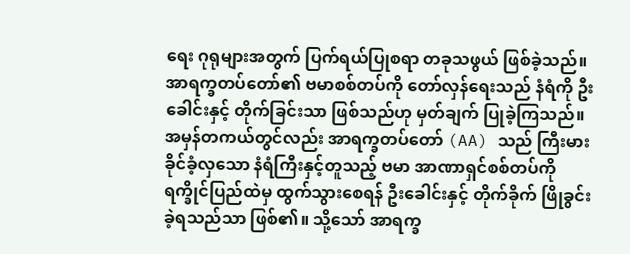ရေး ဂုရုများအတွက် ပြက်ရယ်ပြုစရာ တခုသဖွယ် ဖြစ်ခဲ့သည်။ အာရက္ခတပ်တော်၏ ဗမာစစ်တပ်ကို တော်လှန်ရေးသည် နံရံကို ဦး ခေါင်းနှင့် တိုက်ခြင်းသာ ဖြစ်သည်ဟု မှတ်ချက် ပြုခဲ့ကြသည်။ အမှန်တကယ်တွင်လည်း အာရက္ခတပ်တော် (AA) သည် ကြီးမား ခိုင်ခံ့လှသော နံရံကြီးနှင့်တူသည့် ဗမာ အာဏာရှင်စစ်တပ်ကို ရက္ခိုင်ပြည်ထဲမှ ထွက်သွားစေရန် ဦးခေါင်းနှင့် တိုက်ခိုက် ဖြိုခွင်းခဲ့ရသည်သာ ဖြစ်၏။ သို့သော် အာရက္ခ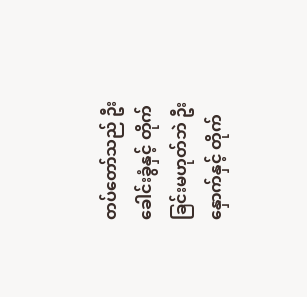တပ်တော်သည် ဦးခေါင်းခွံနှင့် တိုက်ခြင်းမဟုတ်ဘဲ ဦးနှောက်နှင့် တိုက်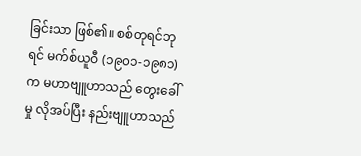ခြင်းသာ ဖြစ်၏။ စစ်တုရင်ဘုရင် မက်စ်ယူဝီ (၁၉၀၁-၁၉၈၁) က မဟာဗျူဟာသည် တွေးခေါ်မှု လိုအပ်ပြီး နည်းဗျူဟာသည်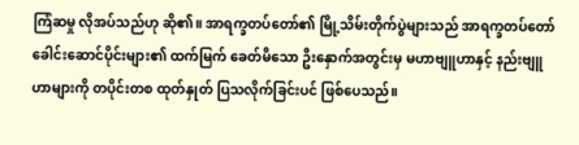ကြံဆမှု လိုအပ်သည်ဟု ဆို၏။ အာရက္ခတပ်တော်၏ မြို့သိမ်းတိုက်ပွဲများသည် အာရက္ခတပ်တော် ခေါင်းဆောင်ပိုင်းများ၏ ထက်မြက် ခေတ်မီသော ဦးနှောက်အတွင်းမှ မဟာဗျူဟာနှင့် နည်းဗျူဟာများကို တပိုင်းတစ ထုတ်နှုတ် ပြသလိုက်ခြင်းပင် ဖြစ်ပေသည်။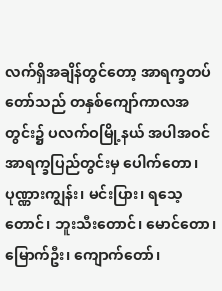လက်ရှိအချိန်တွင်တော့ အာရက္ခတပ်တော်သည် တနှစ်ကျော်ကာလအတွင်း၌ ပလက်ဝမြို့နယ် အပါအဝင် အာရက္ခပြည်တွင်းမှ ပေါက်တော၊ ပုဏ္ဏားကျွန်း၊ မင်းပြား၊ ရသေ့တောင်၊ ဘူးသီးတောင်၊ မောင်တော၊ မြောက်ဦး၊ ကျောက်တော်၊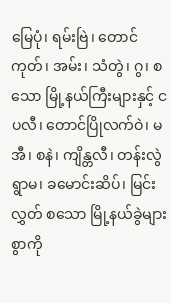မြေပုံ၊ ရမ်းဗြဲ၊ တောင်ကုတ်၊ အမ်း၊ သံတွဲ၊ ဂွ၊ စသော မြို့နယ်ကြီးများနှင့် ငပလီ၊ တောင်ပြိုလက်ဝဲ၊ မအီ၊ စနဲ၊ ကျိန္တလီ၊ တန်းလွဲရွာမ၊ ခမောင်းဆိပ်၊ မြင်းလွှတ် စသော မြို့နယ်ခွဲများစွာကို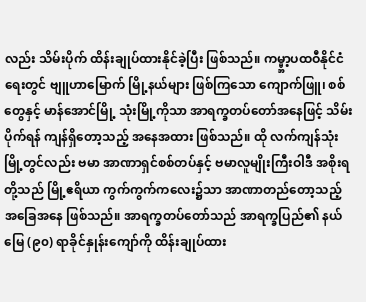လည်း သိမ်းပိုက် ထိန်းချုပ်ထားနိုင်ခဲ့ပြီး ဖြစ်သည်။ ကမ္မ္ဘာ့ပထဝီနိုင်ငံရေးတွင် ဗျူဟာမြောက် မြို့နယ်များ ဖြစ်ကြသော ကျောက်ဖြူ၊ စစ်တွေနှင့် မာန်အောင်မြို့ သုံးမြို့ကိုသာ အာရက္ခတပ်တော်အနေဖြင့် သိမ်းပိုက်ရန် ကျန်ရှိတော့သည့် အနေအထား ဖြစ်သည်။ ထို လက်ကျန်သုံးမြို့တွင်လည်း ဗမာ အာဏာရှင်စစ်တပ်နှင့် ဗမာလူမျိုးကြီးဝါဒီ အစိုးရတို့သည် မြို့ဧရိယာ ကွက်ကွက်ကလေး၌သာ အာဏာတည်တော့သည့် အခြေအနေ ဖြစ်သည်။ အာရက္ခတပ်တော်သည် အာရက္ခပြည်၏ နယ်မြေ (၉၀) ရာခိုင်နှုန်းကျော်ကို ထိန်းချုပ်ထား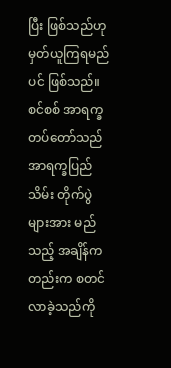ပြီး ဖြစ်သည်ဟု မှတ်ယူကြရမည်ပင် ဖြစ်သည်။
စင်စစ် အာရက္ခတပ်တော်သည် အာရက္ခပြည်သိမ်း တိုက်ပွဲများအား မည်သည့် အချိန်ကတည်းက စတင်လာခဲ့သည်ကို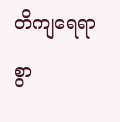တိကျရေရာစွာ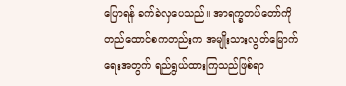ပြောရန် ခက်ခဲလှပေသည်။ အာရက္ခတပ်တော်ကို တည်ထောင်စကတည်းက အမျိုးသားလွတ်မြောက်ရေးအတွက် ရည်ရွယ်ထားကြသည်ဖြစ်ရာ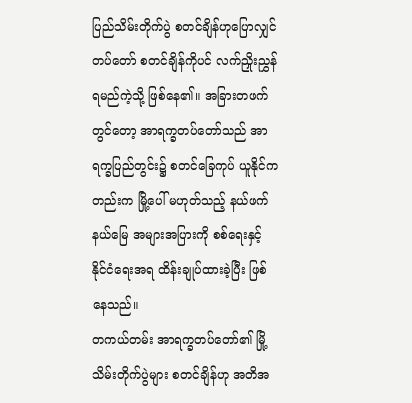ပြည်သိမ်းတိုက်ပွဲ စတင်ချိန်ဟုပြောလျှင် တပ်တော် စတင်ချိန်ကိုပင် လက်ညှိုးညွှန်ရမည်ကဲ့သို့ ဖြစ်နေ၏။ အခြားတဖက်တွင်တော့ အာရက္ခတပ်တော်သည် အာရက္ခပြည်တွင်း၌ စတင်ခြေကုပ် ယူနိုင်ကတည်းက မြို့ပေါ် မဟုတ်သည့် နယ်ဖက်နယ်မြေ အများအပြားကို စစ်ရေးနှင့် နိုင်ငံရေးအရ ထိန်းချုပ်ထားခဲ့ပြီး ဖြစ်နေသည်။
တကယ်တမ်း အာရက္ခတပ်တော်၏ မြို့သိမ်းတိုက်ပွဲများ စတင်ချိန်ဟု အတိအ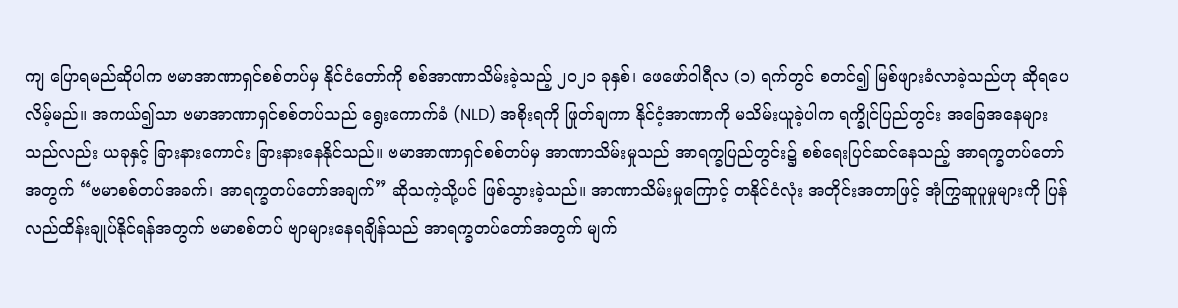ကျ ပြောရမည်ဆိုပါက ဗမာအာဏာရှင်စစ်တပ်မှ နိုင်ငံတော်ကို စစ်အာဏာသိမ်းခဲ့သည့် ၂၀၂၁ ခုနှစ်၊ ဖေဖော်ဝါရီလ (၁) ရက်တွင် စတင်၍ မြစ်ဖျားခံလာခဲ့သည်ဟု ဆိုရပေလိမ့်မည်။ အကယ်၍သာ ဗမာအာဏာရှင်စစ်တပ်သည် ရွေးကောက်ခံ (NLD) အစိုးရကို ဖြုတ်ချကာ နိုင်ငံ့အာဏာကို မသိမ်းယူခဲ့ပါက ရက္ခိုင်ပြည်တွင်း အခြေအနေများသည်လည်း ယခုနှင့် ခြားနားကောင်း ခြားနားနေနိုင်သည်။ ဗမာအာဏာရှင်စစ်တပ်မှ အာဏာသိမ်းမှုသည် အာရက္ခပြည်တွင်း၌ စစ်ရေးပြင်ဆင်နေသည့် အာရက္ခတပ်တော်အတွက် “ဗမာစစ်တပ်အခက်၊ အာရက္ခတပ်တော်အချက်” ဆိုသကဲ့သို့ပင် ဖြစ်သွားခဲ့သည်။ အာဏာသိမ်းမှုကြောင့် တနိုင်ငံလုံး အတိုင်းအတာဖြင့် အုံကြွဆူပူမှုများကို ပြန်လည်ထိန်းချုပ်နိုင်ရန်အတွက် ဗမာစစ်တပ် ဗျာများနေရချိန်သည် အာရက္ခတပ်တော်အတွက် မျက်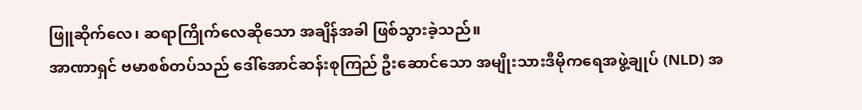ဖြူဆိုက်လေ၊ ဆရာကြိုက်လေဆိုသော အချိန်အခါ ဖြစ်သွားခဲ့သည်။
အာဏာရှင် ဗမာစစ်တပ်သည် ဒေါ်အောင်ဆန်းစုကြည် ဦးဆောင်သော အမျိုးသားဒီမိုကရေအဖွဲ့ချုပ် (NLD) အ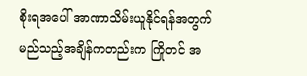စိုးရအပေါ် အာဏာသိမ်းယူနိုင်ရန်အတွက် မည်သည့်အချိန်ကတည်းက ကြိုတင် အ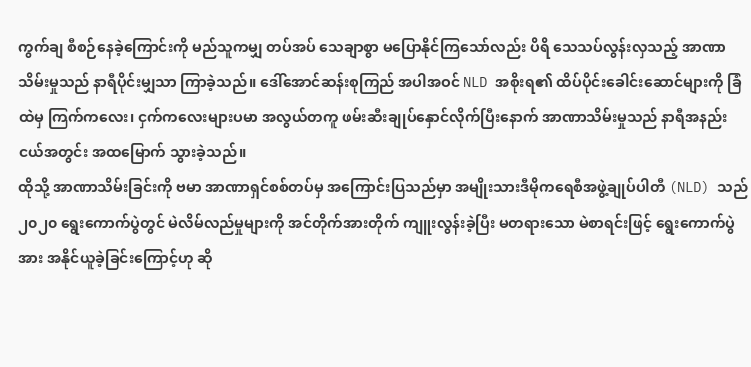ကွက်ချ စီစဉ်နေခဲ့ကြောင်းကို မည်သူကမျှ တပ်အပ် သေချာစွာ မပြောနိုင်ကြသော်လည်း ပိရိ သေသပ်လွန်းလှသည့် အာဏာသိမ်းမှုသည် နာရီပိုင်းမျှသာ ကြာခဲ့သည်။ ဒေါ်အောင်ဆန်းစုကြည် အပါအဝင် NLD အစိုးရ၏ ထိပ်ပိုင်းခေါင်းဆောင်များကို ခြံထဲမှ ကြက်ကလေး၊ ငှက်ကလေးများပမာ အလွယ်တကူ ဖမ်းဆီးချုပ်နှောင်လိုက်ပြီးနောက် အာဏာသိမ်းမှုသည် နာရီအနည်းငယ်အတွင်း အထမြောက် သွားခဲ့သည်။
ထိုသို့ အာဏာသိမ်းခြင်းကို ဗမာ အာဏာရှင်စစ်တပ်မှ အကြောင်းပြသည်မှာ အမျိုးသားဒီမိုကရေစီအဖွဲ့ချုပ်ပါတီ (NLD) သည် ၂၀၂၀ ရွေးကောက်ပွဲတွင် မဲလိမ်လည်မှုများကို အင်တိုက်အားတိုက် ကျူးလွန်းခဲ့ပြီး မတရားသော မဲစာရင်းဖြင့် ရွေးကောက်ပွဲအား အနိုင်ယူခဲ့ခြင်းကြောင့်ဟု ဆို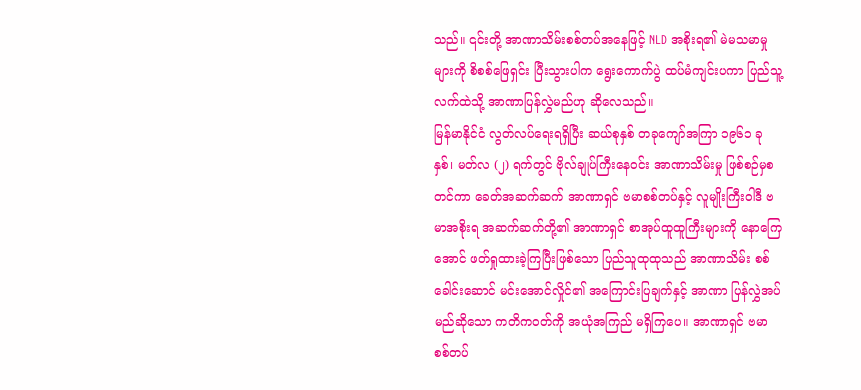သည်။ ၎င်းတို့ အာဏာသိမ်းစစ်တပ်အနေဖြင့် NLD အစိုးရ၏ မဲမသမာမှုများကို စိစစ်ဖြေရှင်း ပြီးသွားပါက ရွေးကောက်ပွဲ ထပ်မံကျင်းပကာ ပြည်သူ့လက်ထဲသို့ အာဏာပြန်လွှဲမည်ဟု ဆိုလေသည်။
မြန်မာနိုင်ငံ လွတ်လပ်ရေးရရှိပြီး ဆယ်စုနှစ် တခုကျော်အကြာ ၁၉၆၁ ခုနှစ်၊ မတ်လ (၂) ရက်တွင် ဗိုလ်ချုပ်ကြီးနေဝင်း အာဏာသိမ်းမှု ဖြစ်စဉ်မှစတင်ကာ ခေတ်အဆက်ဆက် အာဏာရှင် ဗမာစစ်တပ်နှင့် လူမျိုးကြီးဝါဒီ ဗမာအစိုးရ အဆက်ဆက်တို့၏ အာဏာရှင် စာအုပ်ထူထူကြီးများကို နောကြေအောင် ဖတ်ရှုထားခဲ့ကြပြီးဖြစ်သော ပြည်သူထုထုသည် အာဏာသိမ်း စစ်ခေါင်းဆောင် မင်းအောင်လှိုင်၏ အကြောင်းပြချက်နှင့် အာဏာ ပြန်လွှဲအပ်မည်ဆိုသော ကတိကဝတ်ကို အယုံအကြည် မရှိကြပေ။ အာဏာရှင် ဗမာစစ်တပ်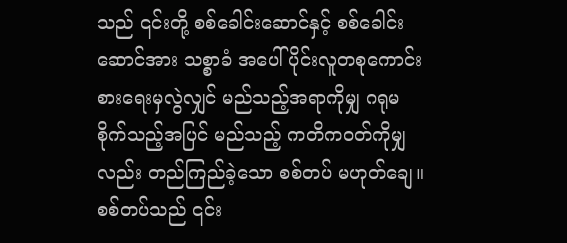သည် ၎င်းတို့ စစ်ခေါင်းဆောင်နှင့် စစ်ခေါင်းဆောင်အား သစ္စာခံ အပေါ်ပိုင်းလူတစုကောင်းစားရေးမှလွဲလျှင် မည်သည့်အရာကိုမျှ ဂရုမစိုက်သည့်အပြင် မည်သည့် ကတိကဝတ်ကိုမျှလည်း တည်ကြည်ခဲ့သော စစ်တပ် မဟုတ်ချေ။ စစ်တပ်သည် ၎င်း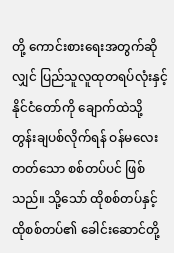တို့ ကောင်းစားရေးအတွက်ဆိုလျှင် ပြည်သူလူထုတရပ်လုံးနှင့် နိုင်ငံတော်ကို ချောက်ထဲသို့ တွန်းချပစ်လိုက်ရန် ဝန်မလေးတတ်သော စစ်တပ်ပင် ဖြစ်သည်။ သို့သော် ထိုစစ်တပ်နှင့် ထိုစစ်တပ်၏ ခေါင်းဆောင်တို့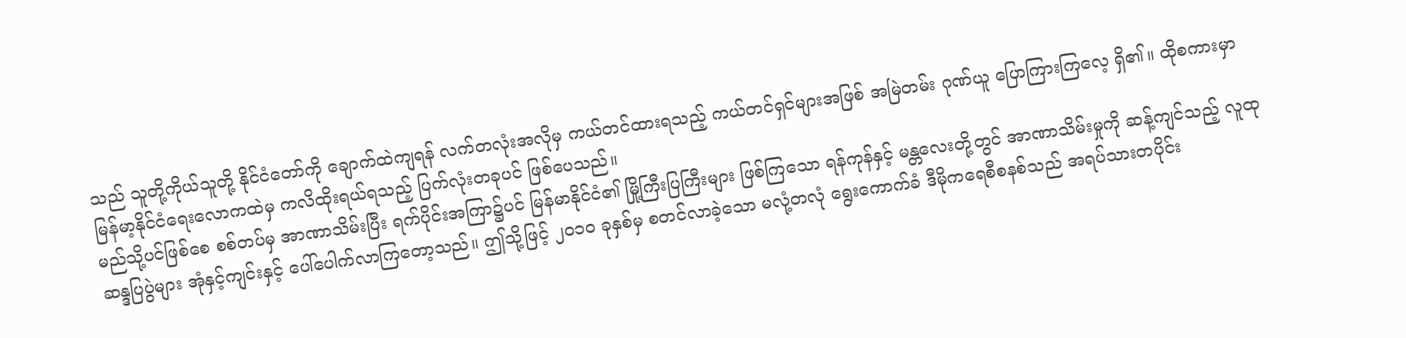သည် သူတို့ကိုယ်သူတို့ နိုင်ငံတော်ကို ချောက်ထဲကျရန် လက်တလုံးအလိုမှ ကယ်တင်ထားရသည့် ကယ်တင်ရှင်များအဖြစ် အမြဲတမ်း ဂုဏ်ယူ ပြောကြားကြလေ့ ရှိ၏။ ထိုစကားမှာ မြန်မာ့နိုင်ငံရေးလောကထဲမှ ကလိထိုးရယ်ရသည့် ပြက်လုံးတခုပင် ဖြစ်ပေသည်။
မည်သို့ပင်ဖြစ်စေ စစ်တပ်မှ အာဏာသိမ်းပြီး ရက်ပိုင်းအကြာ၌ပင် မြန်မာနိုင်ငံ၏ မြို့ကြီးပြကြီးများ ဖြစ်ကြသော ရန်ကုန်နှင့် မန္တလေးတို့တွင် အာဏာသိမ်းမှုကို ဆန့်ကျင်သည့် လူထုဆန္ဒပြပွဲများ အုံနှင့်ကျင်းနှင့် ပေါ်ပေါက်လာကြတော့သည်။ ဤသို့ဖြင့် ၂၀၁၀ ခုနှစ်မှ စတင်လာခဲ့သော မလုံ့တလုံ ရွေးကောက်ခံ ဒီမိုကရေစီစနစ်သည် အရပ်သားတပိုင်း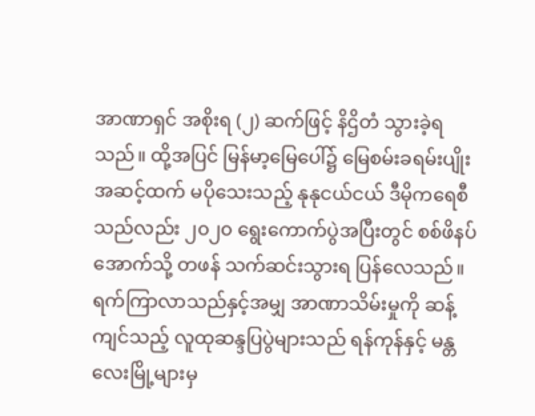အာဏာရှင် အစိုးရ (၂) ဆက်ဖြင့် နိဌိတံ သွားခဲ့ရသည်။ ထို့အပြင် မြန်မာ့မြေပေါ်၌ မြေစမ်းခရမ်းပျိုး အဆင့်ထက် မပိုသေးသည့် နုနုငယ်ငယ် ဒီမိုကရေစီသည်လည်း ၂၀၂၀ ရွေးကောက်ပွဲအပြီးတွင် စစ်ဖိနပ်အောက်သို့ တဖန် သက်ဆင်းသွားရ ပြန်လေသည်။
ရက်ကြာလာသည်နှင့်အမျှ အာဏာသိမ်းမှုကို ဆန့်ကျင်သည့် လူထုဆန္ဒပြပွဲများသည် ရန်ကုန်နှင့် မန္တလေးမြို့များမှ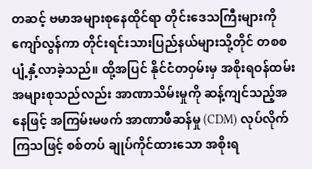တဆင့် ဗမာအများစုနေထိုင်ရာ တိုင်းဒေသကြီးများကို ကျော်လွန်ကာ တိုင်းရင်းသားပြည်နယ်များသို့တိုင် တစစ ပျံ့နှံ့လာခဲ့သည်။ ထို့အပြင် နိုင်ငံတဝှမ်းမှ အစိုးရဝန်ထမ်း အများစုသည်လည်း အာဏာသိမ်းမှုကို ဆန့်ကျင်သည့်အနေဖြင့် အကြမ်းမဖက် အာဏာဖီဆန်မှု (CDM) လုပ်လိုက်ကြသဖြင့် စစ်တပ် ချုပ်ကိုင်ထားသော အစိုးရ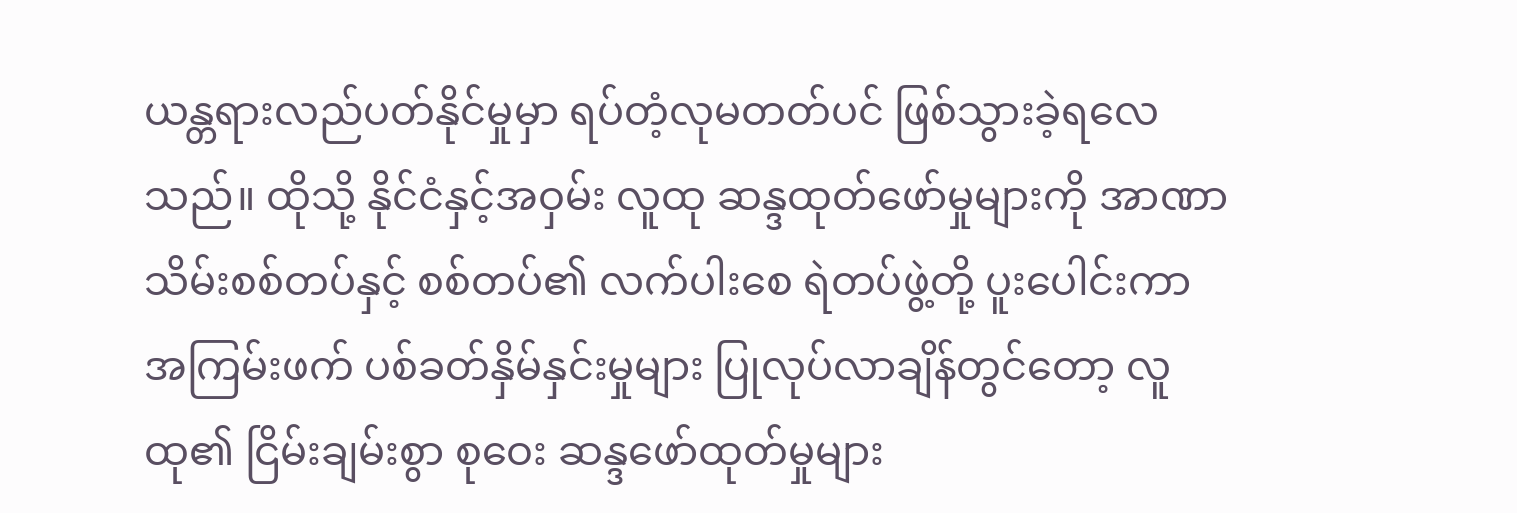ယန္တရားလည်ပတ်နိုင်မှုမှာ ရပ်တံ့လုမတတ်ပင် ဖြစ်သွားခဲ့ရလေသည်။ ထိုသို့ နိုင်ငံနှင့်အဝှမ်း လူထု ဆန္ဒထုတ်ဖော်မှုများကို အာဏာသိမ်းစစ်တပ်နှင့် စစ်တပ်၏ လက်ပါးစေ ရဲတပ်ဖွဲ့တို့ ပူးပေါင်းကာ အကြမ်းဖက် ပစ်ခတ်နှိမ်နှင်းမှုများ ပြုလုပ်လာချိန်တွင်တော့ လူထု၏ ငြိမ်းချမ်းစွာ စုဝေး ဆန္ဒဖော်ထုတ်မှုများ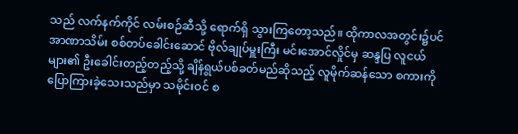သည် လက်နက်ကိုင် လမ်းစဉ်ဆီသို့ ရောက်ရှိ သွားကြတော့သည်။ ထိုကာလအတွင်း၌ပင် အာဏာသိမ်း စစ်တပ်ခေါင်းဆောင် ဗိုလ်ချုပ်မှူးကြီး မင်းအောင်လှိုင်မှ ဆန္ဒပြ လူငယ်များ၏ ဦးခေါင်းတည့်တည့်သို့ ချိန်ရွယ်ပစ်ခတ်မည်ဆိုသည့် လူမိုက်ဆန်သော စကားကို ပြောကြားခဲ့သေးသည်မှာ သမိုင်းဝင် စ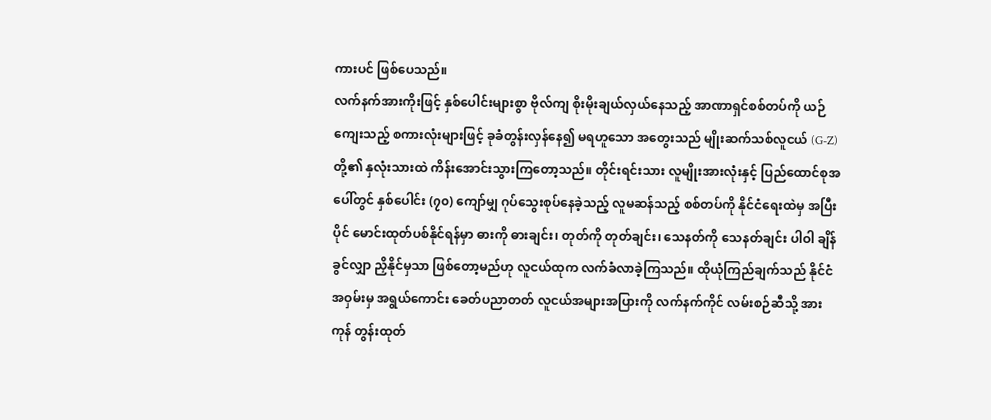ကားပင် ဖြစ်ပေသည်။
လက်နက်အားကိုးဖြင့် နှစ်ပေါင်းများစွာ ဗိုလ်ကျ စိုးမိုးချယ်လှယ်နေသည့် အာဏာရှင်စစ်တပ်ကို ယဉ်ကျေးသည့် စကားလုံးများဖြင့် ခုခံတွန်းလှန်နေ၍ မရဟူသော အတွေးသည် မျိုးဆက်သစ်လူငယ် (G-Z) တို့၏ နှလုံးသားထဲ ကိန်းအောင်းသွားကြတော့သည်။ တိုင်းရင်းသား လူမျိုးအားလုံးနှင့် ပြည်ထောင်စုအပေါ်တွင် နှစ်ပေါင်း (၇၀) ကျော်မျှ ဂုပ်သွေးစုပ်နေခဲ့သည့် လူမဆန်သည့် စစ်တပ်ကို နိုင်ငံရေးထဲမှ အပြီးပိုင် မောင်းထုတ်ပစ်နိုင်ရန်မှာ ဓားကို ဓားချင်း၊ တုတ်ကို တုတ်ချင်း၊ သေနတ်ကို သေနတ်ချင်း ပါဝါ ချိန်ခွင်လျှာ ညှိနိုင်မှသာ ဖြစ်တော့မည်ဟု လူငယ်ထုက လက်ခံလာခဲ့ကြသည်။ ထိုယုံကြည်ချက်သည် နိုင်ငံအဝှမ်းမှ အရွယ်ကောင်း ခေတ်ပညာတတ် လူငယ်အများအပြားကို လက်နက်ကိုင် လမ်းစဉ်ဆီသို့ အားကုန် တွန်းထုတ်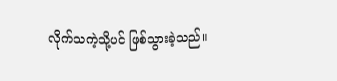လိုက်သကဲ့သို့ပင် ဖြစ်သွားခဲ့သည်။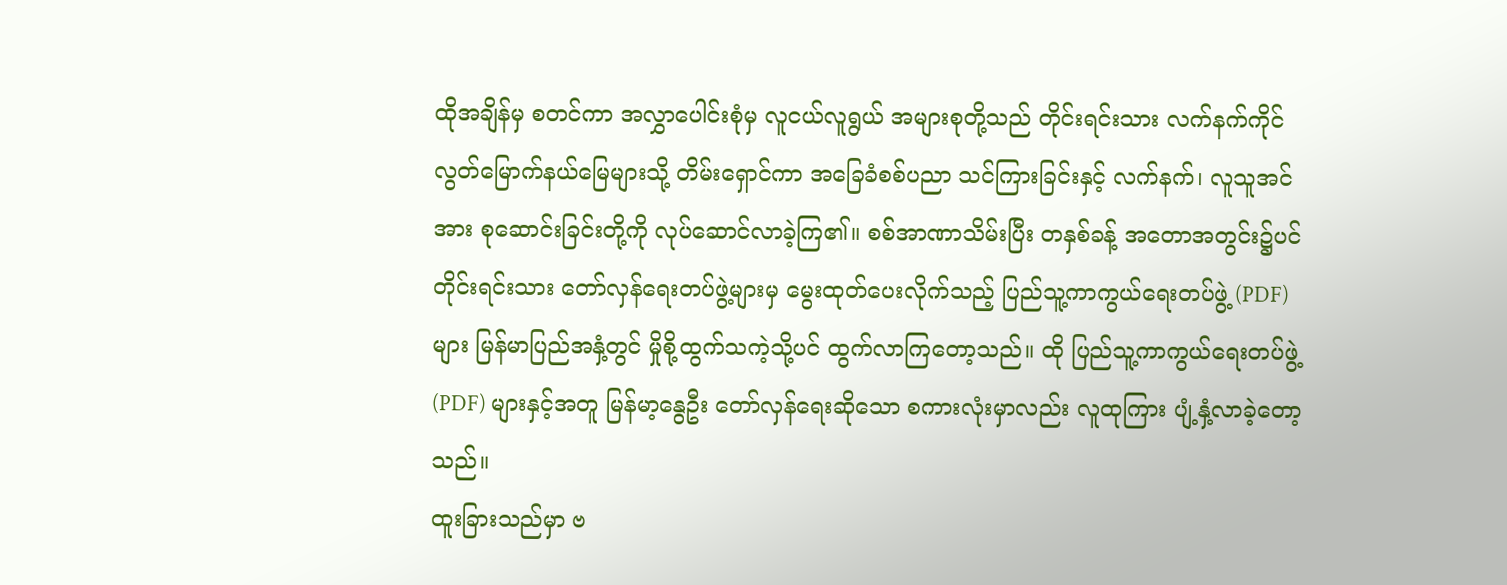ထိုအချိန်မှ စတင်ကာ အလွှာပေါင်းစုံမှ လူငယ်လူရွယ် အများစုတို့သည် တိုင်းရင်းသား လက်နက်ကိုင် လွတ်မြောက်နယ်မြေများသို့ တိမ်းရှောင်ကာ အခြေခံစစ်ပညာ သင်ကြားခြင်းနှင့် လက်နက်၊ လူသူအင်အား စုဆောင်းခြင်းတို့ကို လုပ်ဆောင်လာခဲ့ကြ၏။ စစ်အာဏာသိမ်းပြီး တနှစ်ခန့် အတောအတွင်း၌ပင် တိုင်းရင်းသား တော်လှန်ရေးတပ်ဖွဲ့များမှ မွေးထုတ်ပေးလိုက်သည့် ပြည်သူ့ကာကွယ်ရေးတပ်ဖွဲ့ (PDF) များ မြန်မာပြည်အနှံ့တွင် မှိုစို့ထွက်သကဲ့သို့ပင် ထွက်လာကြတော့သည်။ ထို ပြည်သူ့ကာကွယ်ရေးတပ်ဖွဲ့ (PDF) များနှင့်အတူ မြန်မာ့နွေဦး တော်လှန်ရေးဆိုသော စကားလုံးမှာလည်း လူထုကြား ပျံ့နှံ့လာခဲ့တော့သည်။
ထူးခြားသည်မှာ ဗ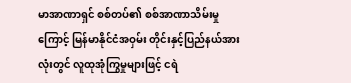မာအာဏာရှင် စစ်တပ်၏ စစ်အာဏာသိမ်းမှုကြောင့် မြန်မာနိုင်ငံအဝှမ်း တိုင်းနှင့်ပြည်နယ်အားလုံးတွင် လူထုအုံကြွမှုများဖြင့် ငရဲ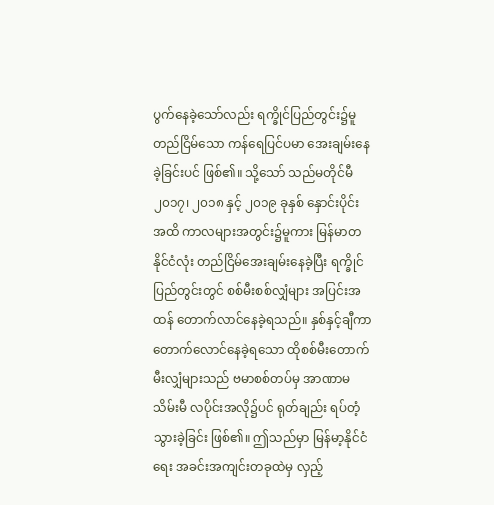ပွက်နေခဲ့သော်လည်း ရက္ခိုင်ပြည်တွင်း၌မူ တည်ငြိမ်သော ကန်ရေပြင်ပမာ အေးချမ်းနေခဲ့ခြင်းပင် ဖြစ်၏။ သို့သော် သည်မတိုင်မီ ၂၀၁၇၊ ၂၀၁၈ နှင့် ၂၀၁၉ ခုနှစ် နှောင်းပိုင်းအထိ ကာလများအတွင်း၌မူကား မြန်မာတနိုင်ငံလုံး တည်ငြိမ်အေးချမ်းနေခဲ့ပြီး ရက္ခိုင်ပြည်တွင်းတွင် စစ်မီးစစ်လျှံများ အပြင်းအထန် တောက်လာင်နေခဲ့ရသည်။ နှစ်နှင့်ချီကာ တောက်လောင်နေခဲ့ရသော ထိုစစ်မီးတောက် မီးလျှံများသည် ဗမာစစ်တပ်မှ အာဏာမသိမ်းမီ လပိုင်းအလို၌ပင် ရုတ်ချည်း ရပ်တံ့သွားခဲ့ခြင်း ဖြစ်၏။ ဤသည်မှာ မြန်မာ့နိုင်ငံရေး အခင်းအကျင်းတခုထဲမှ လှည့်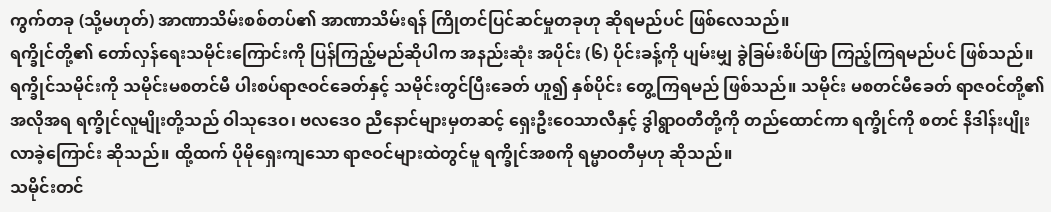ကွက်တခု (သို့မဟုတ်) အာဏာသိမ်းစစ်တပ်၏ အာဏာသိမ်းရန် ကြိုတင်ပြင်ဆင်မှုတခုဟု ဆိုရမည်ပင် ဖြစ်လေသည်။
ရက္ခိုင်တို့၏ တော်လှန်ရေးသမိုင်းကြောင်းကို ပြန်ကြည့်မည်ဆိုပါက အနည်းဆုံး အပိုင်း (၆) ပိုင်းခန့်ကို ပျမ်းမျှ ခွဲခြမ်းစိပ်ဖြာ ကြည့်ကြရမည်ပင် ဖြစ်သည်။ ရက္ခိုင်သမိုင်းကို သမိုင်းမစတင်မီ ပါးစပ်ရာဇဝင်ခေတ်နှင့် သမိုင်းတွင်ပြီးခေတ် ဟူ၍ နှစ်ပိုင်း တွေ့ကြရမည် ဖြစ်သည်။ သမိုင်း မစတင်မီခေတ် ရာဇဝင်တို့၏ အလိုအရ ရက္ခိုင်လူမျိုးတို့သည် ဝါသုဒေဝ၊ ဗလဒေဝ ညီနောင်များမှတဆင့် ရှေးဦးဝေသာလီနှင့် ဒွါရွာဝတီတို့ကို တည်ထောင်ကာ ရက္ခိုင်ကို စတင် နိဒါန်းပျိုးလာခဲ့ကြောင်း ဆိုသည်။ ထို့ထက် ပိုမိုရှေးကျသော ရာဇဝင်များထဲတွင်မူ ရက္ခိုင်အစကို ရမ္မာဝတီမှဟု ဆိုသည်။
သမိုင်းတင်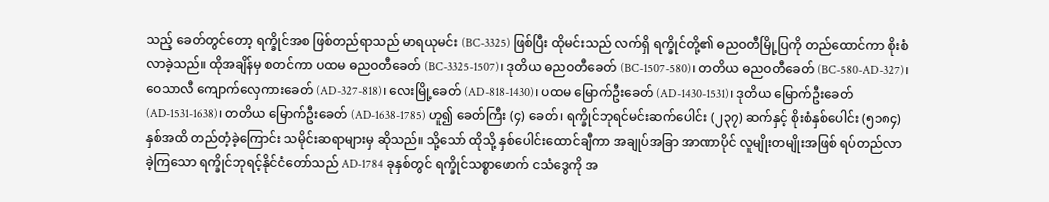သည့် ခေတ်တွင်တော့ ရက္ခိုင်အစ ဖြစ်တည်ရာသည် မာရယုမင်း (BC-3325) ဖြစ်ပြီး ထိုမင်းသည် လက်ရှိ ရက္ခိုင်တို့၏ ဓညဝတီမြို့ပြကို တည်ထောင်ကာ စိုးစံလာခဲ့သည်။ ထိုအချိန်မှ စတင်ကာ ပထမ ဓညဝတီခေတ် (BC-3325-1507)၊ ဒုတိယ ဓညဝတီခေတ် (BC-1507-580)၊ တတိယ ဓညဝတီခေတ် (BC-580-AD-327)၊ ဝေသာလီ ကျောက်လှေကားခေတ် (AD-327-818)၊ လေးမြို့ခေတ် (AD-818-1430)၊ ပထမ မြောက်ဦးခေတ် (AD-1430-1531)၊ ဒုတိယ မြောက်ဦးခေတ် (AD-1531-1638)၊ တတိယ မြောက်ဦးခေတ် (AD-1638-1785) ဟူ၍ ခေတ်ကြီး (၄) ခေတ်၊ ရက္ခိုင်ဘုရင်မင်းဆက်ပေါင်း (၂၃၇) ဆက်နှင့် စိုးစံနှစ်ပေါင်း (၅၁၈၄) နှစ်အထိ တည်တံ့ခဲ့ကြောင်း သမိုင်းဆရာများမှ ဆိုသည်။ သို့သော် ထိုသို့ နှစ်ပေါင်းထောင်ချီကာ အချုပ်အခြာ အာဏာပိုင် လူမျိုးတမျိုးအဖြစ် ရပ်တည်လာခဲ့ကြသော ရက္ခိုင်ဘုရင့်နိုင်ငံတော်သည် AD-1784 ခုနှစ်တွင် ရက္ခိုင်သစ္စာဖောက် ငသံဒွေကို အ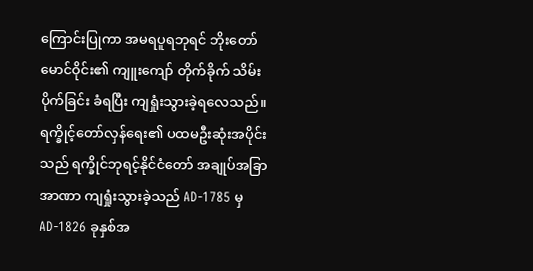ကြောင်းပြုကာ အမရပူရဘုရင် ဘိုးတော်မောင်ဝိုင်း၏ ကျူးကျော် တိုက်ခိုက် သိမ်းပိုက်ခြင်း ခံရပြီး ကျရှုံးသွားခဲ့ရလေသည်။
ရက္ခိုင့်တော်လှန်ရေး၏ ပထမဦးဆုံးအပိုင်းသည် ရက္ခိုင်ဘုရင့်နိုင်ငံတော် အချုပ်အခြာအာဏာ ကျရှုံးသွားခဲ့သည် AD-1785 မှ AD-1826 ခုနှစ်အ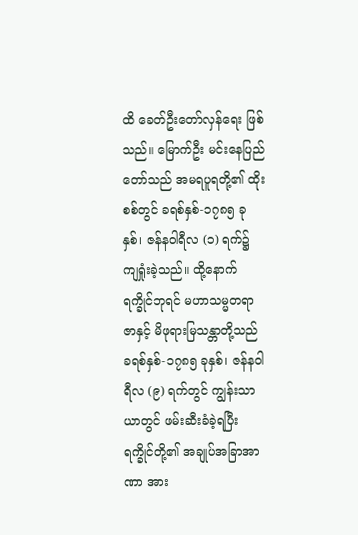ထိ ခေတ်ဦးတော်လှန်ရေး ဖြစ်သည်။ မြောက်ဦး မင်းနေပြည်တော်သည် အမရပူရတို့၏ ထိုးစစ်တွင် ခရစ်နှစ်-၁၇၈၅ ခုနှစ်၊ ဇန်နဝါရီလ (၁) ရက်၌ ကျရှုံးခဲ့သည်။ ထို့နောက် ရက္ခိုင်ဘုရင် မဟာသမ္မတရာဇာနှင့် မိဖုရားမြသန္တာတို့သည် ခရစ်နှစ်-၁၇၈၅ ခုနှစ်၊ ဇန်နဝါရီလ (၉) ရက်တွင် ကျွန်းသာယာတွင် ဖမ်းဆီးခံခဲ့ရပြီး ရက္ခိုင်တို့၏ အချုပ်အခြာအာဏာ အား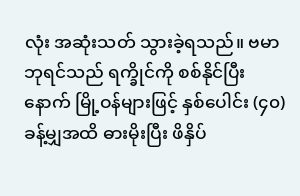လုံး အဆုံးသတ် သွားခဲ့ရသည်။ ဗမာဘုရင်သည် ရက္ခိုင်ကို စစ်နိုင်ပြီးနောက် မြို့ဝန်များဖြင့် နှစ်ပေါင်း (၄၀) ခန့်မျှအထိ ဓားမိုးပြီး ဖိနှိပ်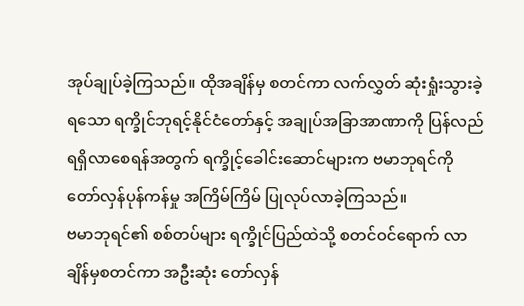အုပ်ချုပ်ခဲ့ကြသည်။ ထိုအချိန်မှ စတင်ကာ လက်လွှတ် ဆုံးရှုံးသွားခဲ့ရသော ရက္ခိုင်ဘုရင့်နိုင်ငံတော်နှင့် အချုပ်အခြာအာဏာကို ပြန်လည် ရရှိလာစေရန်အတွက် ရက္ခိုင့်ခေါင်းဆောင်များက ဗမာဘုရင်ကို တော်လှန်ပုန်ကန်မှု အကြိမ်ကြိမ် ပြုလုပ်လာခဲ့ကြသည်။
ဗမာဘုရင်၏ စစ်တပ်များ ရက္ခိုင်ပြည်ထဲသို့ စတင်ဝင်ရောက် လာချိန်မှစတင်ကာ အဦးဆုံး တော်လှန်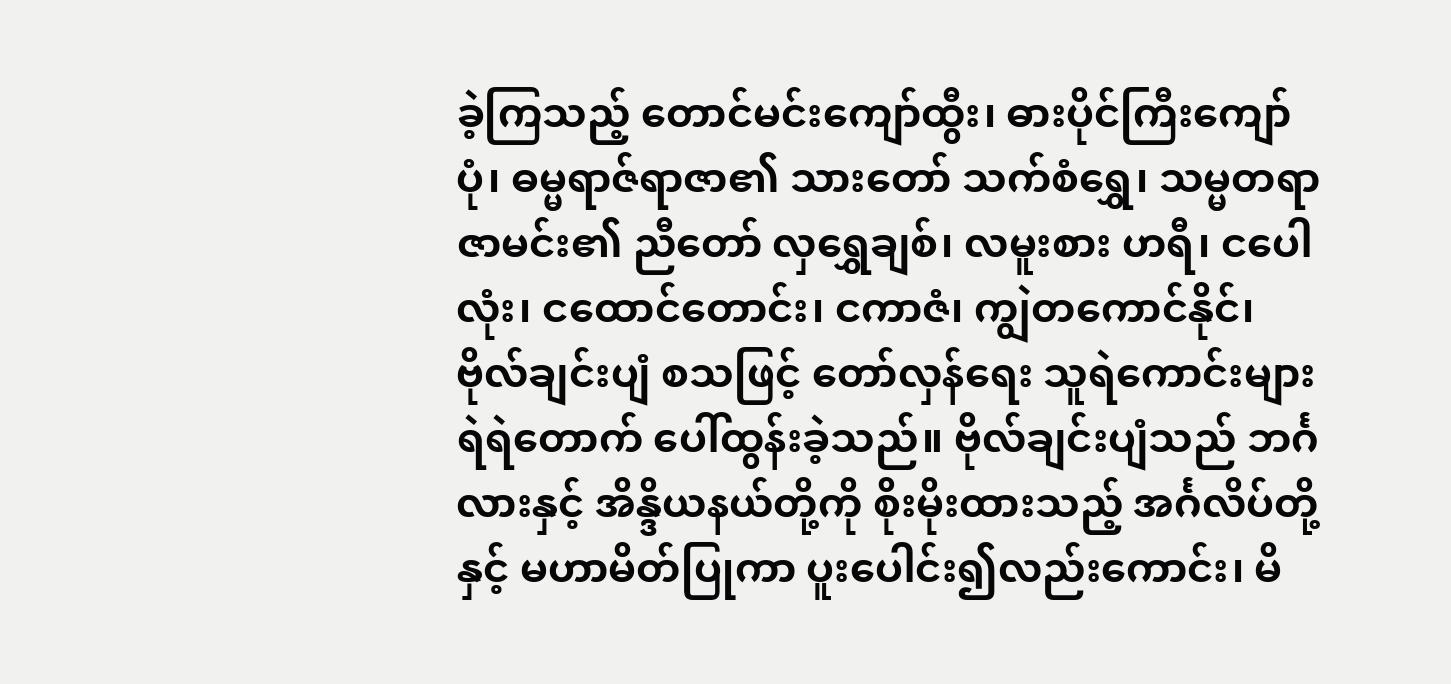ခဲ့ကြသည့် တောင်မင်းကျော်ထွီး၊ ဓားပိုင်ကြီးကျော်ပုံ၊ ဓမ္မရာဇ်ရာဇာ၏ သားတော် သက်စံရွှေ၊ သမ္မတရာဇာမင်း၏ ညီတော် လှရွှေချစ်၊ လမူးစား ဟရီ၊ ငပေါလုံး၊ ငထောင်တောင်း၊ ငကာဇံ၊ ကျွဲတကောင်နိုင်၊ ဗိုလ်ချင်းပျံ စသဖြင့် တော်လှန်ရေး သူရဲကောင်းများ ရဲရဲတောက် ပေါ်ထွန်းခဲ့သည်။ ဗိုလ်ချင်းပျံသည် ဘင်္ဂလားနှင့် အိန္ဒိယနယ်တို့ကို စိုးမိုးထားသည့် အင်္ဂလိပ်တို့နှင့် မဟာမိတ်ပြုကာ ပူးပေါင်း၍လည်းကောင်း၊ မိ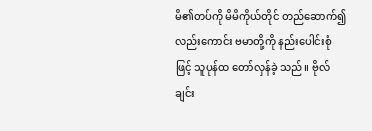မိ၏တပ်ကို မိမိကိုယ်တိုင် တည်ဆောက်၍လည်းကောင်း ဗမာတို့ကို နည်းပေါင်းစုံဖြင့် သူပုန်ထ တော်လှန်ခဲ့ သည်။ ဗိုလ်ချင်း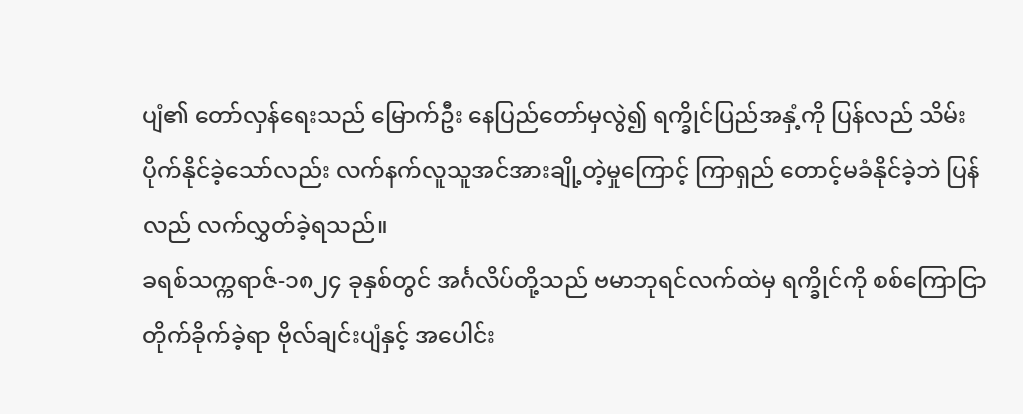ပျံ၏ တော်လှန်ရေးသည် မြောက်ဦး နေပြည်တော်မှလွဲ၍ ရက္ခိုင်ပြည်အနှံ့ကို ပြန်လည် သိမ်းပိုက်နိုင်ခဲ့သော်လည်း လက်နက်လူသူအင်အားချို့တဲ့မှုကြောင့် ကြာရှည် တောင့်မခံနိုင်ခဲ့ဘဲ ပြန်လည် လက်လွှတ်ခဲ့ရသည်။
ခရစ်သက္ကရာဇ်-၁၈၂၄ ခုနှစ်တွင် အင်္ဂလိပ်တို့သည် ဗမာဘုရင်လက်ထဲမှ ရက္ခိုင်ကို စစ်ကြောငြာ တိုက်ခိုက်ခဲ့ရာ ဗိုလ်ချင်းပျံနှင့် အပေါင်း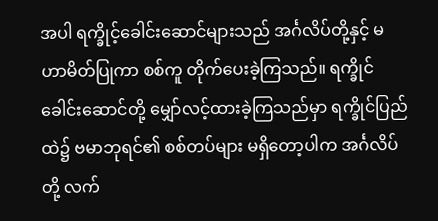အပါ ရက္ခိုင့်ခေါင်းဆောင်များသည် အင်္ဂလိပ်တို့နှင့် မဟာမိတ်ပြုကာ စစ်ကူ တိုက်ပေးခဲ့ကြသည်။ ရက္ခိုင်ခေါင်းဆောင်တို့ မျှော်လင့်ထားခဲ့ကြသည်မှာ ရက္ခိုင်ပြည်ထဲ၌ ဗမာဘုရင်၏ စစ်တပ်များ မရှိတော့ပါက အင်္ဂလိပ်တို့ လက်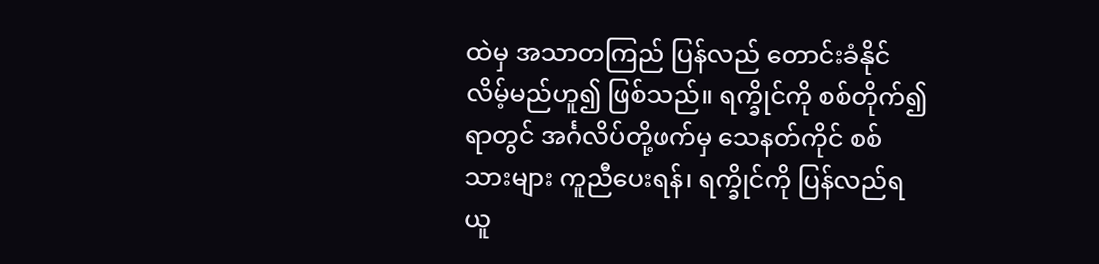ထဲမှ အသာတကြည် ပြန်လည် တောင်းခံနိုင်လိမ့်မည်ဟူ၍ ဖြစ်သည်။ ရက္ခိုင်ကို စစ်တိုက်၍ရာတွင် အင်္ဂလိပ်တို့ဖက်မှ သေနတ်ကိုင် စစ်သားများ ကူညီပေးရန်၊ ရက္ခိုင်ကို ပြန်လည်ရယူ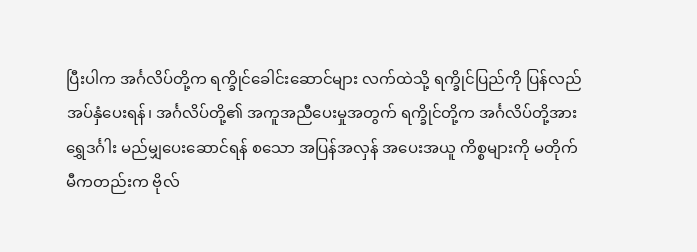ပြီးပါက အင်္ဂလိပ်တို့က ရက္ခိုင်ခေါင်းဆောင်များ လက်ထဲသို့ ရက္ခိုင်ပြည်ကို ပြန်လည်အပ်နှံပေးရန်၊ အင်္ဂလိပ်တို့၏ အကူအညီပေးမှုအတွက် ရက္ခိုင်တို့က အင်္ဂလိပ်တို့အား ရွှေဒင်္ဂါး မည်မျှပေးဆောင်ရန် စသော အပြန်အလှန် အပေးအယူ ကိစ္စများကို မတိုက်မီကတည်းက ဗိုလ်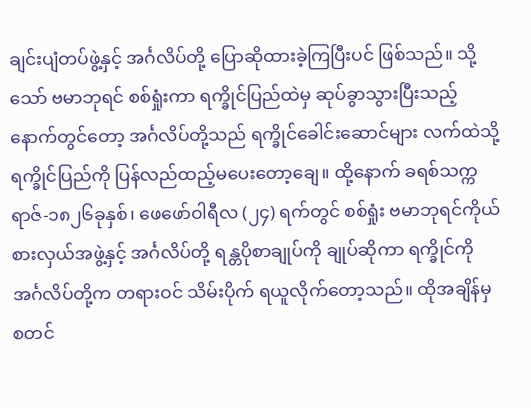ချင်းပျံတပ်ဖွဲ့နှင့် အင်္ဂလိပ်တို့ ပြောဆိုထားခဲ့ကြပြီးပင် ဖြစ်သည်။ သို့သော် ဗမာဘုရင် စစ်ရှုံးကာ ရက္ခိုင်ပြည်ထဲမှ ဆုပ်ခွာသွားပြီးသည့်နောက်တွင်တော့ အင်္ဂလိပ်တို့သည် ရက္ခိုင်ခေါင်းဆောင်များ လက်ထဲသို့ ရက္ခိုင်ပြည်ကို ပြန်လည်ထည့်မပေးတော့ချေ။ ထို့နောက် ခရစ်သက္ကရာဇ်-၁၈၂၆ခုနှစ်၊ ဖေဖော်ဝါရီလ (၂၄) ရက်တွင် စစ်ရှုံး ဗမာဘုရင်ကိုယ်စားလှယ်အဖွဲ့နှင့် အင်္ဂလိပ်တို့ ရန္တပိုစာချုပ်ကို ချုပ်ဆိုကာ ရက္ခိုင်ကို အင်္ဂလိပ်တို့က တရားဝင် သိမ်းပိုက် ရယူလိုက်တော့သည်။ ထိုအချိန်မှ စတင်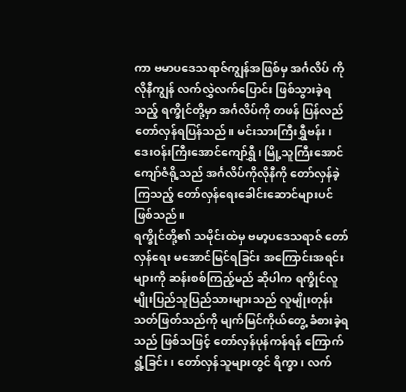ကာ ဗမာပဒေသရာဇ်ကျွန်အဖြစ်မှ အင်္ဂလိပ် ကိုလိုနီကျွန် လက်လွှဲလက်ပြောင်း ဖြစ်သွားခဲ့ရသည့် ရက္ခိုင်တို့မှာ အင်္ဂလိပ်ကို တဖန် ပြန်လည် တော်လှန်ရပြန်သည်။ မင်းသားကြီးရွှီဗန်း၊ ဒေးဝန်းကြီးအောင်ကျော်ရွှီ၊ မြို့သူကြီးအောင် ကျော်ဇံရို့သည် အင်္ဂလိပ်ကိုလိုနီကို တော်လှန်ခဲ့ကြသည့် တော်လှန်ရေးခေါင်းဆောင်များပင် ဖြစ်သည်။
ရက္ခိုင်တို့၏ သမိုင်းထဲမှ ဗမာ့ပဒေသရာဇ် တော်လှန်ရေး မအောင်မြင်ရခြင်း အကြောင်းအရင်းများကို ဆန်းစစ်ကြည့်မည် ဆိုပါက ရက္ခိုင်လူမျိုးပြည်သူပြည်သားများသည် လူမျိုးတုန်း သတ်ဖြတ်သည်ကို မျက်မြင်ကိုယ်တွေ့ ခံစားခဲ့ရသည် ဖြစ်သဖြင့် တော်လှန်ပုန်ကန်ရန် ကြောက်ရွံ့ခြင်း၊ တော်လှန်သူများတွင် ရိက္ခာ၊ လက်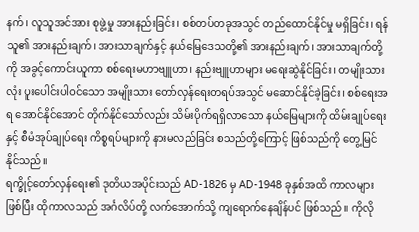နက်၊ လူသူအင်အား စုဖွဲ့မှု အားနည်းခြင်း၊ စစ်တပ်တခုအသွင် တည်ထောင်နိုင်မှု မရှိခြင်း၊ ရန်သူ၏ အားနည်းချက်၊ အားသာချက်နှင့် နယ်မြေဒေသတို့၏ အားနည်းချက်၊ အားသာချက်တို့ကို အခွင့်ကောင်းယူကာ စစ်ရေးမဟာဗျူဟာ၊ နည်းဗျူဟာများ မရေးဆွဲနိုင်ခြင်း၊ တမျိုးသားလုံး ပူးပေါင်းပါဝင်သော အမျိုးသား တော်လှန်ရေးတရပ်အသွင် မဆောင်နိုင်ခဲ့ခြင်း၊ စစ်ရေးအရ အောင်နိုင်အောင် တိုက်နိုင်သော်လည်း သိမ်းပိုက်ရရှိလာသော နယ်မြေများကို ထိမ်းချုပ်ရေးနှင့် စီမံအုပ်ချုပ်ရေး ကိစ္စရပ်များကို နားမလည်ခြင်း စသည်တို့ကြောင့် ဖြစ်သည်ကို တွေ့မြင်နိုင်သည်။
ရက္ခိုင့်တော်လှန်ရေး၏ ဒုတိယအပိုင်းသည် AD-1826 မှ AD-1948 ခုနှစ်အထိ ကာလများဖြစ်ပြီး ထိုကာလသည် အင်္ဂလိပ်တို့ လက်အောက်သို့ ကျရောက်နေချိန်ပင် ဖြစ်သည်။ ကိုလို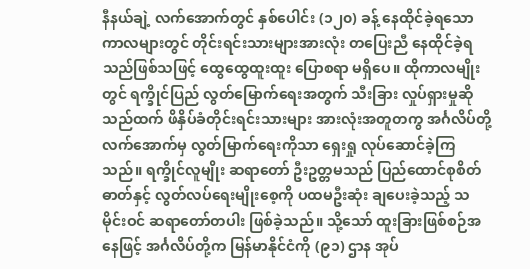နီနယ်ချဲ့ လက်အောက်တွင် နှစ်ပေါင်း (၁၂၀) ခန့် နေထိုင်ခဲ့ရသော ကာလများတွင် တိုင်းရင်းသားများအားလုံး တပြေးညီ နေထိုင်ခဲ့ရသည်ဖြစ်သဖြင့် ထွေထွေထူးထူး ပြောစရာ မရှိပေ။ ထိုကာလမျိုးတွင် ရက္ခိုင်ပြည် လွတ်မြောက်ရေးအတွက် သီးခြား လှုပ်ရှားမှုဆိုသည်ထက် ဖိနှိပ်ခံတိုင်းရင်းသားများ အားလုံးအတူတကွ အင်္ဂလိပ်တို့ လက်အောက်မှ လွတ်မြာက်ရေးကိုသာ ရှေးရှု လုပ်ဆောင်ခဲ့ကြသည်။ ရက္ခိုင်လူမျိုး ဆရာတော် ဦးဥတ္တမသည် ပြည်ထောင်စုစိတ်ဓာတ်နှင့် လွတ်လပ်ရေးမျိုးစေ့ကို ပထမဦးဆုံး ချပေးခဲ့သည့် သမိုင်းဝင် ဆရာတော်တပါး ဖြစ်ခဲ့သည်။ သို့သော် ထူးခြားဖြစ်စဉ်အနေဖြင့် အင်္ဂလိပ်တို့က မြန်မာနိုင်ငံကို (၉၁) ဌာန အုပ်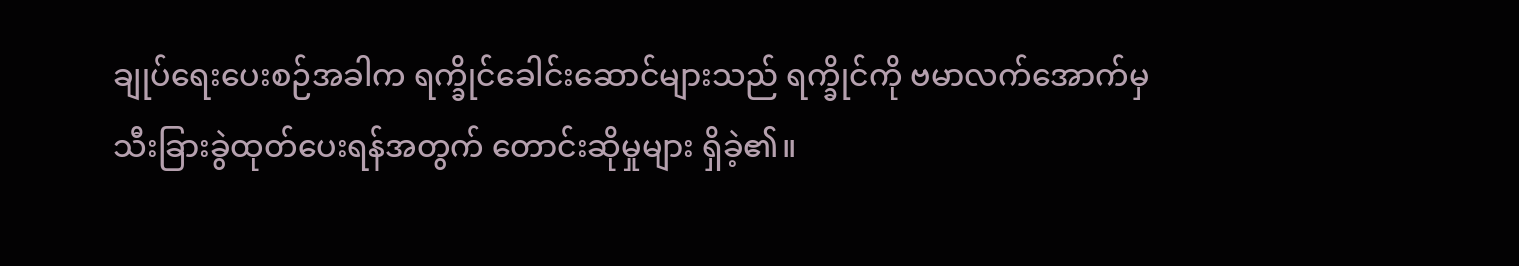ချုပ်ရေးပေးစဉ်အခါက ရက္ခိုင်ခေါင်းဆောင်များသည် ရက္ခိုင်ကို ဗမာလက်အောက်မှ သီးခြားခွဲထုတ်ပေးရန်အတွက် တောင်းဆိုမှုများ ရှိခဲ့၏။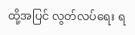ထို့အပြင် လွတ်လပ်ရေး ရ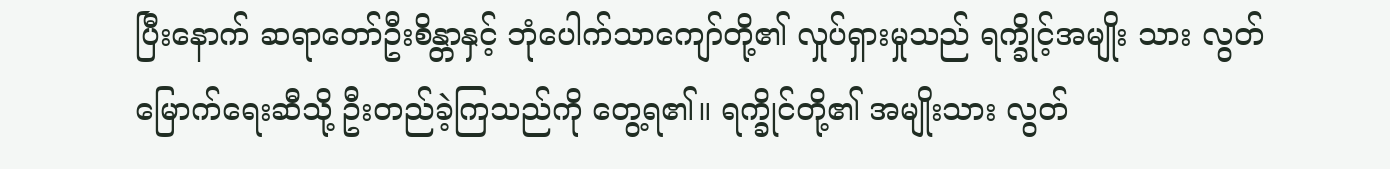ပြီးနောက် ဆရာတော်ဦးစိန္တာနှင့် ဘုံပေါက်သာကျော်တို့၏ လှုပ်ရှားမှုသည် ရက္ခိုင့်အမျိုး သား လွတ်မြောက်ရေးဆီသို့ ဦးတည်ခဲ့ကြသည်ကို တွေ့ရ၏။ ရက္ခိုင်တို့၏ အမျိုးသား လွတ်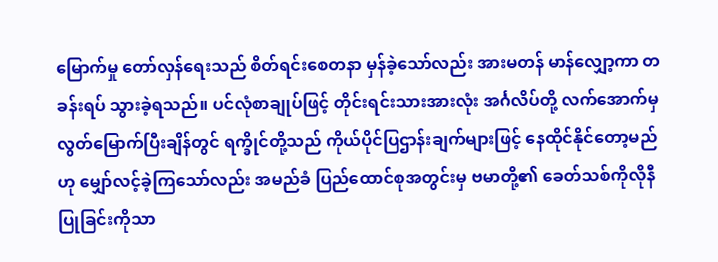မြောက်မှု တော်လှန်ရေးသည် စိတ်ရင်းစေတနာ မှန်ခဲ့သော်လည်း အားမတန် မာန်လျှော့ကာ တခန်းရပ် သွားခဲ့ရသည်။ ပင်လုံစာချုပ်ဖြင့် တိုင်းရင်းသားအားလုံး အင်္ဂလိပ်တို့ လက်အောက်မှ လွတ်မြောက်ပြီးချိန်တွင် ရက္ခိုင်တို့သည် ကိုယ်ပိုင်ပြဌာန်းချက်များဖြင့် နေထိုင်နိုင်တော့မည်ဟု မျှော်လင့်ခဲ့ကြသော်လည်း အမည်ခံ ပြည်ထောင်စုအတွင်းမှ ဗမာတို့၏ ခေတ်သစ်ကိုလိုနီ ပြုခြင်းကိုသာ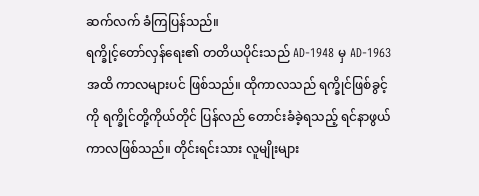ဆက်လက် ခံကြပြန်သည်။
ရက္ခိုင့်တော်လှန်ရေး၏ တတိယပိုင်းသည် AD-1948 မှ AD-1963 အထိ ကာလများပင် ဖြစ်သည်။ ထိုကာလသည် ရက္ခိုင်ဖြစ်ခွင့်ကို ရက္ခိုင်တို့ကိုယ်တိုင် ပြန်လည် တောင်းခံခဲ့ရသည့် ရင်နာဖွယ် ကာလဖြစ်သည်။ တိုင်းရင်းသား လူမျိုးများ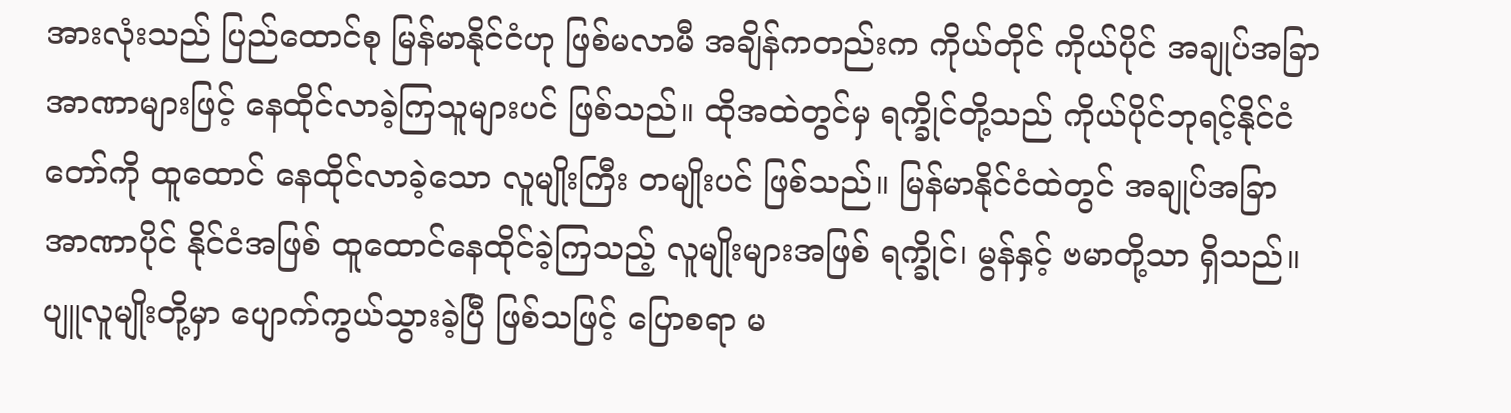အားလုံးသည် ပြည်ထောင်စု မြန်မာနိုင်ငံဟု ဖြစ်မလာမီ အချိန်ကတည်းက ကိုယ်တိုင် ကိုယ်ပိုင် အချုပ်အခြာ အာဏာများဖြင့် နေထိုင်လာခဲ့ကြသူများပင် ဖြစ်သည်။ ထိုအထဲတွင်မှ ရက္ခိုင်တို့သည် ကိုယ်ပိုင်ဘုရင့်နိုင်ငံတော်ကို ထူထောင် နေထိုင်လာခဲ့သော လူမျိုးကြီး တမျိုးပင် ဖြစ်သည်။ မြန်မာနိုင်ငံထဲတွင် အချုပ်အခြာ အာဏာပိုင် နိုင်ငံအဖြစ် ထူထောင်နေထိုင်ခဲ့ကြသည့် လူမျိုးများအဖြစ် ရက္ခိုင်၊ မွန်နှင့် ဗမာတို့သာ ရှိသည်။ ပျူလူမျိုးတို့မှာ ပျောက်ကွယ်သွားခဲ့ပြီ ဖြစ်သဖြင့် ပြောစရာ မ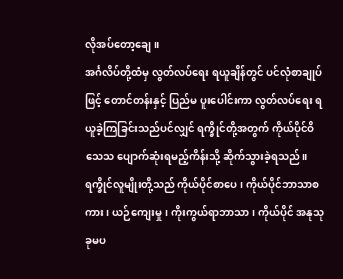လိုအပ်တော့ချေ။
အင်္ဂလိပ်တို့ထံမှ လွတ်လပ်ရေး ရယူချိန်တွင် ပင်လုံစာချုပ်ဖြင့် တောင်တန်းနှင့် ပြည်မ ပူးပေါင်းကာ လွတ်လပ်ရေး ရယူခဲ့ကြခြင်းသည်ပင်လျှင် ရက္ခိုင်တို့အတွက် ကိုယ်ပိုင်ဝိသေသ ပျောက်ဆုံးရမည့်ကိန်းသို့ ဆိုက်သွားခဲ့ရသည်။ ရက္ခိုင်လူမျိုးတို့သည် ကိုယ်ပိုင်စာပေ၊ ကိုယ်ပိုင်ဘာသာစကား၊ ယဉ်ကျေးမှု၊ ကိုးကွယ်ရာဘာသာ၊ ကိုယ်ပိုင် အနုသုခုမပ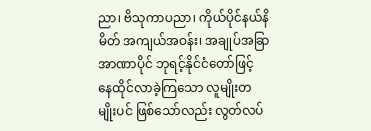ညာ၊ ဗိသုကာပညာ၊ ကိုယ်ပိုင်နယ်နိမိတ် အကျယ်အဝန်း၊ အချုပ်အခြာအာဏာပိုင် ဘုရင့်နိုင်ငံတော်ဖြင့် နေထိုင်လာခဲ့ကြသော လူမျိုးတမျိုးပင် ဖြစ်သော်လည်း လွတ်လပ်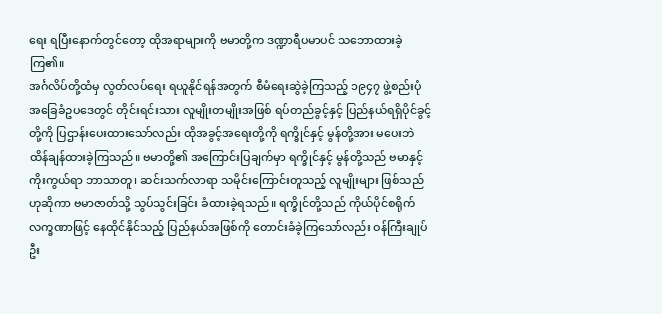ရေး ရပြီးနောက်တွင်တော့ ထိုအရာများကို ဗမာတို့က ဒဏ္ဍာရီပမာပင် သဘောထားခဲ့ကြ၏။
အင်္ဂလိပ်တို့ထံမှ လွတ်လပ်ရေး ရယူနိုင်ရန်အတွက် စီမံရေးဆွဲခဲ့ကြသည့် ၁၉၄၇ ဖွဲ့စည်းပုံ အခြေခံဥပဒေတွင် တိုင်းရင်းသား လူမျိုးတမျိုးအဖြစ် ရပ်တည်ခွင့်နှင့် ပြည်နယ်ရရှိပိုင်ခွင့်တို့ကို ပြဌာန်းပေးထားသော်လည်း ထိုအခွင့်အရေးတို့ကို ရက္ခိုင်နှင့် မွန်တို့အား မပေးဘဲ ထိန်ချန်ထားခဲ့ကြသည်။ ဗမာတို့၏ အကြောင်းပြချက်မှာ ရက္ခိုင်နှင့် မွန်တို့သည် ဗမာနှင့် ကိုးကွယ်ရာ ဘာသာတူ၊ ဆင်းသက်လာရာ သမိုင်းကြောင်းတူသည့် လူမျိုးများ ဖြစ်သည်ဟုဆိုကာ ဗမာဇာတ်သို့ သွပ်သွင်းခြင်း ခံထားခဲ့ရသည်။ ရက္ခိုင်တို့သည် ကိုယ်ပိုင်စရိုက် လက္ခဏာဖြင့် နေထိုင်နိုင်သည့် ပြည်နယ်အဖြစ်ကို တောင်းခံခဲ့ကြသော်လည်း ဝန်ကြီးချုပ်ဦး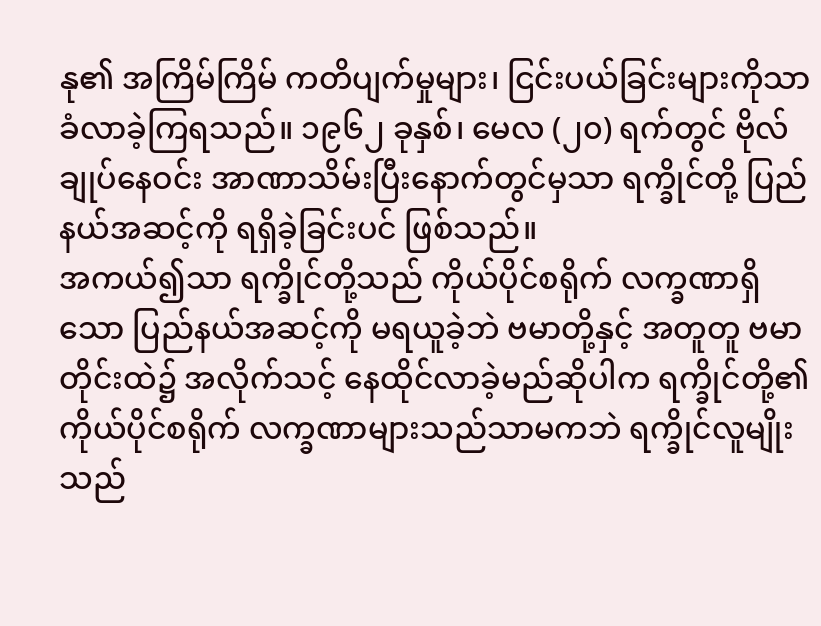နု၏ အကြိမ်ကြိမ် ကတိပျက်မှုများ၊ ငြင်းပယ်ခြင်းများကိုသာ ခံလာခဲ့ကြရသည်။ ၁၉၆၂ ခုနှစ်၊ မေလ (၂၀) ရက်တွင် ဗိုလ်ချုပ်နေဝင်း အာဏာသိမ်းပြီးနောက်တွင်မှသာ ရက္ခိုင်တို့ ပြည်နယ်အဆင့်ကို ရရှိခဲ့ခြင်းပင် ဖြစ်သည်။
အကယ်၍သာ ရက္ခိုင်တို့သည် ကိုယ်ပိုင်စရိုက် လက္ခဏာရှိသော ပြည်နယ်အဆင့်ကို မရယူခဲ့ဘဲ ဗမာတို့နှင့် အတူတူ ဗမာတိုင်းထဲ၌ အလိုက်သင့် နေထိုင်လာခဲ့မည်ဆိုပါက ရက္ခိုင်တို့၏ ကိုယ်ပိုင်စရိုက် လက္ခဏာများသည်သာမကဘဲ ရက္ခိုင်လူမျိုးသည်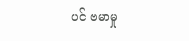ပင် ဗမာမှု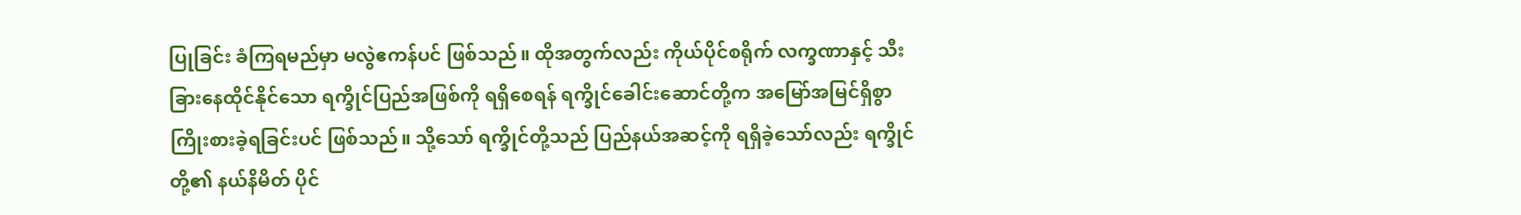ပြုခြင်း ခံကြရမည်မှာ မလွဲဧကန်ပင် ဖြစ်သည်။ ထိုအတွက်လည်း ကိုယ်ပိုင်စရိုက် လက္ခဏာနှင့် သီးခြားနေထိုင်နိုင်သော ရက္ခိုင်ပြည်အဖြစ်ကို ရရှိစေရန် ရက္ခိုင်ခေါင်းဆောင်တို့က အမြော်အမြင်ရှိစွာ ကြိုးစားခဲ့ရခြင်းပင် ဖြစ်သည်။ သို့သော် ရက္ခိုင်တို့သည် ပြည်နယ်အဆင့်ကို ရရှိခဲ့သော်လည်း ရက္ခိုင်တို့၏ နယ်နိမိတ် ပိုင်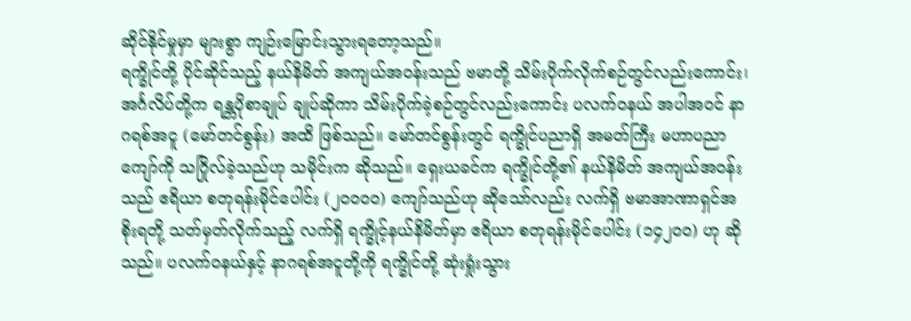ဆိုင်နိုင်မှုမှာ များစွာ ကျဉ်းမြောင်းသွားရတော့သည်။
ရက္ခိုင်တို့ ပိုင်ဆိုင်သည့် နယ်နိမိတ် အကျယ်အဝန်းသည် ဗမာတို့ သိမ်းပိုက်လိုက်စဉ်တွင်လည်းကောင်း၊ အင်္ဂလိပ်တို့က ရန္တပိုစာချုပ် ချုပ်ဆိုကာ သိမ်းပိုက်ခဲ့စဉ်တွင်လည်းကောင်း ပလက်ဝနယ် အပါအဝင် နာဂရစ်အငူ (မော်တင်စွန်း) အထိ ဖြစ်သည်။ မော်တင်စွန်းတွင် ရက္ခိုင်ပညာရှိ အမတ်ကြီး မဟာပညာကျော်ကို သဂြိုလ်ခဲ့သည်ဟု သမိုင်းက ဆိုသည်။ ရှေးယခင်က ရက္ခိုင်တို့၏ နယ်နိမိတ် အကျယ်အဝန်းသည် ဧရိယာ စတုရန်းမိုင်ပေါင်း (၂၀၀၀၀) ကျော်သည်ဟု ဆိုသော်လည်း လက်ရှိ ဗမာအာဏာရှင်အစိုးရတို့ သတ်မှတ်လိုက်သည့် လက်ရှိ ရက္ခိုင့်နယ်နိမိတ်မှာ ဧရိယာ စတုရန်းမိုင်ပေါင်း (၁၄၂၀၀) ဟု ဆိုသည်။ ပလက်ဝနယ်နှင့် နာဂရစ်အငူတို့ကို ရက္ခိုင်တို့ ဆုံးရှုံးသွား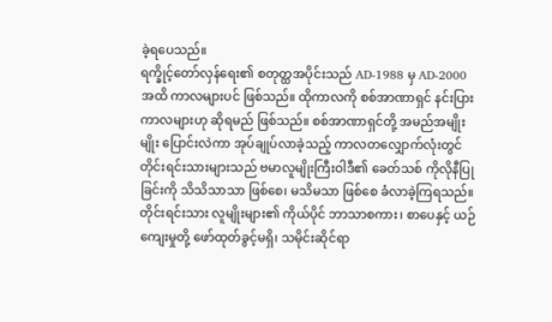ခဲ့ရပေသည်။
ရက္ခိုင့်တော်လှန်ရေး၏ စတုတ္ထအပိုင်းသည် AD-1988 မှ AD-2000 အထိ ကာလများပင် ဖြစ်သည်။ ထိုကာလကို စစ်အာဏာရှင် နင်းပြားကာလများဟု ဆိုရမည် ဖြစ်သည်။ စစ်အာဏာရှင်တို့ အမည်အမျိုးမျိုး ပြောင်းလဲကာ အုပ်ချုပ်လာခဲ့သည့် ကာလတလျှောက်လုံးတွင် တိုင်းရင်းသားများသည် ဗမာလူမျိုးကြီးဝါဒီ၏ ခေတ်သစ် ကိုလိုနီပြုခြင်းကို သိသိသာသာ ဖြစ်စေ၊ မသိမသာ ဖြစ်စေ ခံလာခဲ့ကြရသည်။ တိုင်းရင်းသား လူမျိုးများ၏ ကိုယ်ပိုင် ဘာသာစကား၊ စာပေနှင့် ယဉ်ကျေးမှုတို့ ဖော်ထုတ်ခွင့်မရှိ၊ သမိုင်းဆိုင်ရာ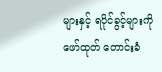များနှင့် ရပိုင်ခွင့်များကို ဖော်ထုတ် တောင်းခံ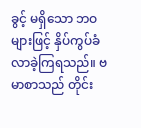ခွင့် မရှိသော ဘဝများဖြင့် နှိပ်ကွပ်ခံ လာခဲ့ကြရသည်။ ဗမာစာသည် တိုင်း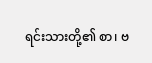ရင်းသားတို့၏ စာ၊ ဗ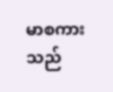မာစကားသည်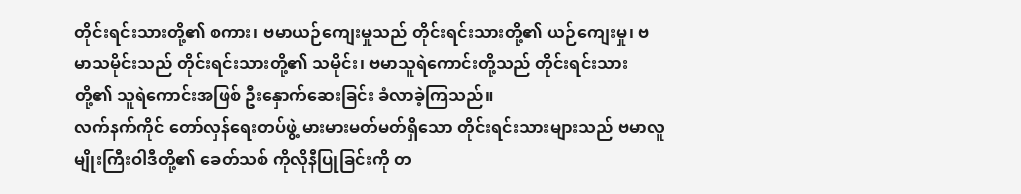တိုင်းရင်းသားတို့၏ စကား၊ ဗမာယဉ်ကျေးမှုသည် တိုင်းရင်းသားတို့၏ ယဉ်ကျေးမှု၊ ဗမာသမိုင်းသည် တိုင်းရင်းသားတို့၏ သမိုင်း၊ ဗမာသူရဲကောင်းတို့သည် တိုင်းရင်းသားတို့၏ သူရဲကောင်းအဖြစ် ဦးနှောက်ဆေးခြင်း ခံလာခဲ့ကြသည်။
လက်နက်ကိုင် တော်လှန်ရေးတပ်ဖွဲ့ မားမားမတ်မတ်ရှိသော တိုင်းရင်းသားများသည် ဗမာလူမျိုးကြီးဝါဒီတို့၏ ခေတ်သစ် ကိုလိုနီပြုခြင်းကို တ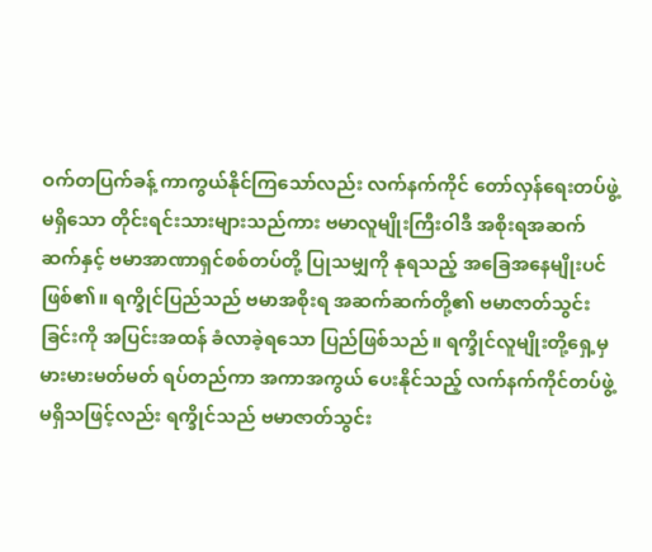ဝက်တပြက်ခန့် ကာကွယ်နိုင်ကြသော်လည်း လက်နက်ကိုင် တော်လှန်ရေးတပ်ဖွဲ့ မရှိသော တိုင်းရင်းသားများသည်ကား ဗမာလူမျိုးကြီးဝါဒီ အစိုးရအဆက်ဆက်နှင့် ဗမာအာဏာရှင်စစ်တပ်တို့ ပြုသမျှကို နုရသည့် အခြေအနေမျိုးပင် ဖြစ်၏။ ရက္ခိုင်ပြည်သည် ဗမာအစိုးရ အဆက်ဆက်တို့၏ ဗမာဇာတ်သွင်းခြင်းကို အပြင်းအထန် ခံလာခဲ့ရသော ပြည်ဖြစ်သည်။ ရက္ခိုင်လူမျိုးတို့ရှေ့မှ မားမားမတ်မတ် ရပ်တည်ကာ အကာအကွယ် ပေးနိုင်သည့် လက်နက်ကိုင်တပ်ဖွဲ့ မရှိသဖြင့်လည်း ရက္ခိုင်သည် ဗမာဇာတ်သွင်း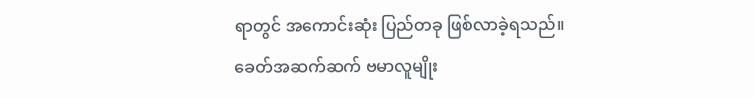ရာတွင် အကောင်းဆုံး ပြည်တခု ဖြစ်လာခဲ့ရသည်။
ခေတ်အဆက်ဆက် ဗမာလူမျိုး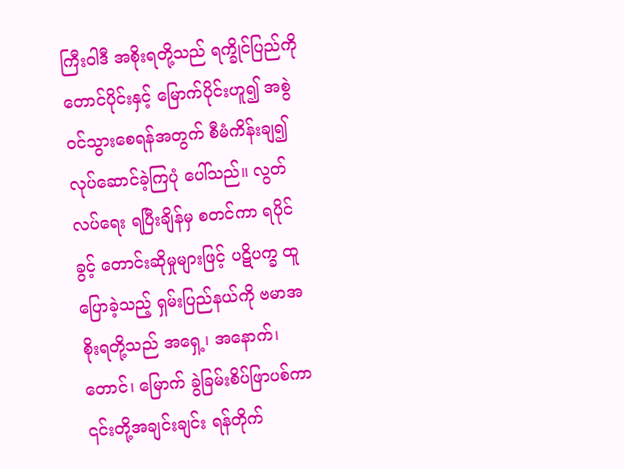ကြီးဝါဒီ အစိုးရတို့သည် ရက္ခိုင်ပြည်ကို တောင်ပိုင်းနှင့် မြောက်ပိုင်းဟူ၍ အစွဲဝင်သွားစေရန်အတွက် စီမံကိန်းချ၍ လုပ်ဆောင်ခဲ့ကြပုံ ပေါ်သည်။ လွတ်လပ်ရေး ရပြီးချိန်မှ စတင်ကာ ရပိုင်ခွင့် တောင်းဆိုမှုများဖြင့် ပဋိပက္ခ ထူပြောခဲ့သည့် ရှမ်းပြည်နယ်ကို ဗမာအစိုးရတို့သည် အရှေ့၊ အနောက်၊ တောင်၊ မြောက် ခွဲခြမ်းစိပ်ဖြာပစ်ကာ ၎င်းတို့အချင်းချင်း ရန်တိုက်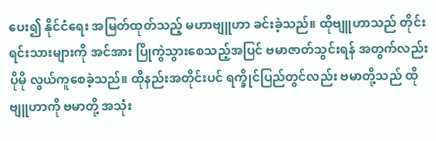ပေး၍ နိုင်ငံရေး အမြတ်ထုတ်သည့် မဟာဗျူဟာ ခင်းခဲ့သည်။ ထိုဗျူဟာသည် တိုင်းရင်းသားများကို အင်အား ပြိုကွဲသွားစေသည့်အပြင် ဗမာဇာတ်သွင်းရန် အတွက်လည်း ပိုမို လွယ်ကူစေခဲ့သည်။ ထိုနည်းအတိုင်းပင် ရက္ခိုင်ပြည်တွင်လည်း ဗမာတို့သည် ထိုဗျူဟာကို ဗမာတို့ အသုံး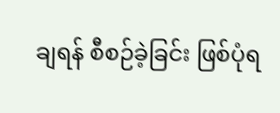ချရန် စီစဉ်ခဲ့ခြင်း ဖြစ်ပုံရ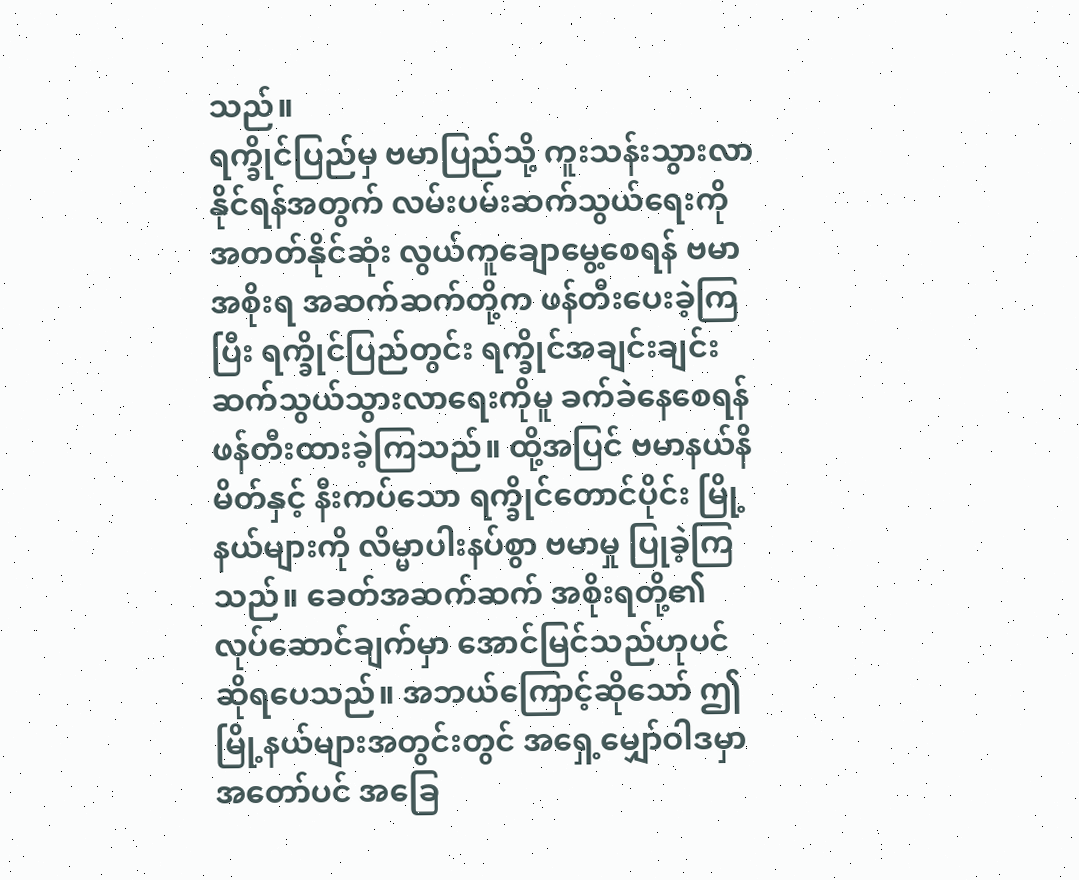သည်။
ရက္ခိုင်ပြည်မှ ဗမာပြည်သို့ ကူးသန်းသွားလာနိုင်ရန်အတွက် လမ်းပမ်းဆက်သွယ်ရေးကို အတတ်နိုင်ဆုံး လွယ်ကူချောမွေ့စေရန် ဗမာအစိုးရ အဆက်ဆက်တို့က ဖန်တီးပေးခဲ့ကြပြီး ရက္ခိုင်ပြည်တွင်း ရက္ခိုင်အချင်းချင်း ဆက်သွယ်သွားလာရေးကိုမူ ခက်ခဲနေစေရန် ဖန်တီးထားခဲ့ကြသည်။ ထို့အပြင် ဗမာနယ်နိမိတ်နှင့် နီးကပ်သော ရက္ခိုင်တောင်ပိုင်း မြို့နယ်များကို လိမ္မာပါးနပ်စွာ ဗမာမှု ပြုခဲ့ကြသည်။ ခေတ်အဆက်ဆက် အစိုးရတို့၏ လုပ်ဆောင်ချက်မှာ အောင်မြင်သည်ဟုပင် ဆိုရပေသည်။ အဘယ်ကြောင့်ဆိုသော် ဤမြို့နယ်များအတွင်းတွင် အရှေ့မျှော်ဝါဒမှာ အတော်ပင် အခြေ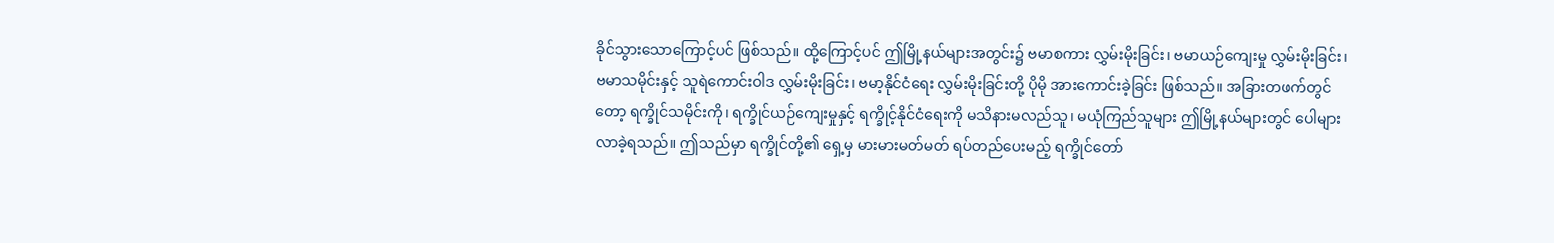ခိုင်သွားသောကြောင့်ပင် ဖြစ်သည်။ ထို့ကြောင့်ပင် ဤမြို့နယ်များအတွင်း၌ ဗမာစကား လွှမ်းမိုးခြင်း၊ ဗမာယဉ်ကျေးမှု လွှမ်းမိုးခြင်း၊ ဗမာသမိုင်းနှင့် သူရဲကောင်းဝါဒ လွှမ်းမိုးခြင်း၊ ဗမာ့နိုင်ငံရေး လွှမ်းမိုးခြင်းတို့ ပိုမို အားကောင်းခဲ့ခြင်း ဖြစ်သည်။ အခြားတဖက်တွင်တော့ ရက္ခိုင်သမိုင်းကို၊ ရက္ခိုင်ယဉ်ကျေးမှုနှင့် ရက္ခိုင့်နိုင်ငံရေးကို မသိနားမလည်သူ၊ မယုံကြည်သူများ ဤမြို့နယ်များတွင် ပေါများလာခဲ့ရသည်။ ဤသည်မှာ ရက္ခိုင်တို့၏ ရှေ့မှ မားမားမတ်မတ် ရပ်တည်ပေးမည့် ရက္ခိုင်တော်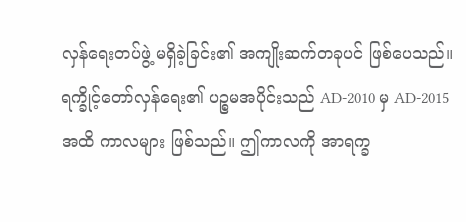လှန်ရေးတပ်ဖွဲ့ မရှိခဲ့ခြင်း၏ အကျိုးဆက်တခုပင် ဖြစ်ပေသည်။
ရက္ခိုင့်တော်လှန်ရေး၏ ပဉ္စမအပိုင်းသည် AD-2010 မှ AD-2015 အထိ ကာလများ ဖြစ်သည်။ ဤကာလကို အာရက္ခ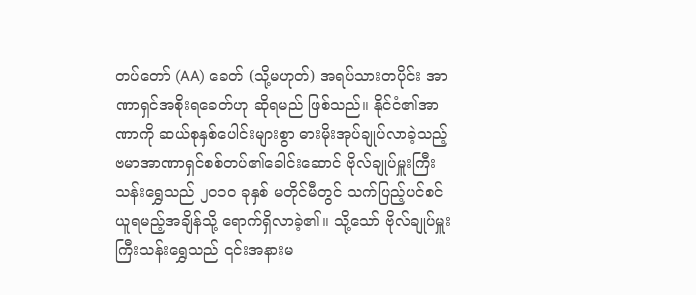တပ်တော် (AA) ခေတ် (သို့မဟုတ်) အရပ်သားတပိုင်း အာဏာရှင်အစိုးရခေတ်ဟု ဆိုရမည် ဖြစ်သည်။ နိုင်ငံ၏အာဏာကို ဆယ်စုနှစ်ပေါင်းများစွာ ဓားမိုးအုပ်ချုပ်လာခဲ့သည့် ဗမာအာဏာရှင်စစ်တပ်၏ခေါင်းဆောင် ဗိုလ်ချုပ်မှူးကြီးသန်းရွှေသည် ၂၀၁၀ ခုနှစ် မတိုင်မီတွင် သက်ပြည့်ပင်စင် ယူရမည့်အချိန်သို့ ရောက်ရှိလာခဲ့၏။ သို့သော် ဗိုလ်ချုပ်မှူးကြီးသန်းရွှေသည် ၎င်းအနားမ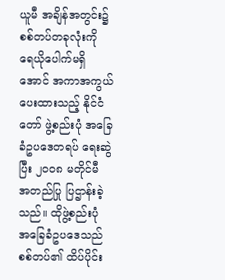ယူမီ အချိန်အတွင်း၌ စစ်တပ်တခုလုံးကို ရေယိုပေါက်မရှိအောင် အကာအကွယ် ပေးထားသည့် နိုင်ငံတော် ဖွဲ့စည်းပုံ အခြေခံဥပဒေတရပ် ရေးဆွဲပြီး ၂၀၀၈ မတိုင်မီ အတည်ပြု ပြဌာန်းခဲ့သည်။ ထိုဖွဲ့စည်းပုံ အခြေခံဥပဒေသည် စစ်တပ်၏ ထိပ်ပိုင်း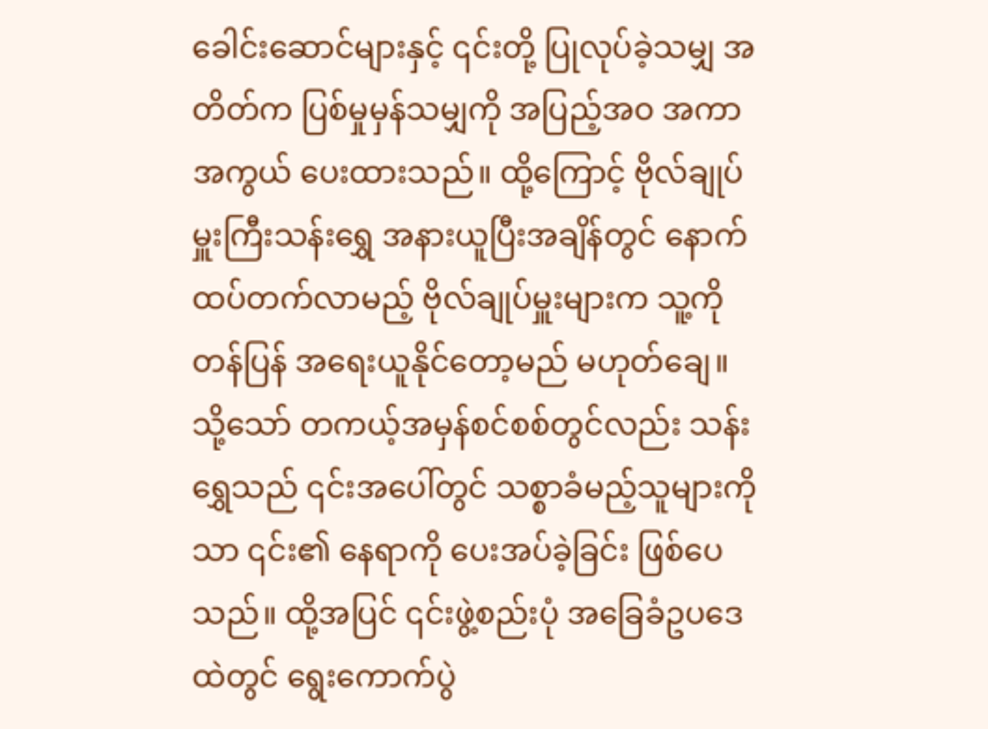ခေါင်းဆောင်များနှင့် ၎င်းတို့ ပြုလုပ်ခဲ့သမျှ အတိတ်က ပြစ်မှုမှန်သမျှကို အပြည့်အဝ အကာအကွယ် ပေးထားသည်။ ထို့ကြောင့် ဗိုလ်ချုပ်မှူးကြီးသန်းရွှေ အနားယူပြီးအချိန်တွင် နောက်ထပ်တက်လာမည့် ဗိုလ်ချုပ်မှူးများက သူ့ကို တန်ပြန် အရေးယူနိုင်တော့မည် မဟုတ်ချေ။ သို့သော် တကယ့်အမှန်စင်စစ်တွင်လည်း သန်းရွှေသည် ၎င်းအပေါ်တွင် သစ္စာခံမည့်သူများကိုသာ ၎င်း၏ နေရာကို ပေးအပ်ခဲ့ခြင်း ဖြစ်ပေသည်။ ထို့အပြင် ၎င်းဖွဲ့စည်းပုံ အခြေခံဥပဒေထဲတွင် ရွေးကောက်ပွဲ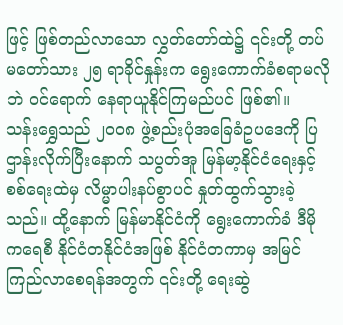ဖြင့် ဖြစ်တည်လာသော လွှတ်တော်ထဲ၌ ၎င်းတို့ တပ်မတော်သား ၂၅ ရာခိုင်နှုန်းက ရွေးကောက်ခံစရာမလိုဘဲ ဝင်ရောက် နေရာယူနိုင်ကြမည်ပင် ဖြစ်၏။
သန်းရွှေသည် ၂၀၀၈ ဖွဲ့စည်းပုံအခြေခံဥပဒေကို ပြဌာန်းလိုက်ပြီးနောက် သပွတ်အူ မြန်မာ့နိုင်ငံရေးနှင့် စစ်ရေးထဲမှ လိမ္မာပါးနပ်စွာပင် နှုတ်ထွက်သွားခဲ့သည်။ ထို့နောက် မြန်မာနိုင်ငံကို ရွေးကောက်ခံ ဒီမိုကရေစီ နိုင်ငံတနိုင်ငံအဖြစ် နိုင်ငံတကာမှ အမြင်ကြည်လာစေရန်အတွက် ၎င်းတို့ ရေးဆွဲ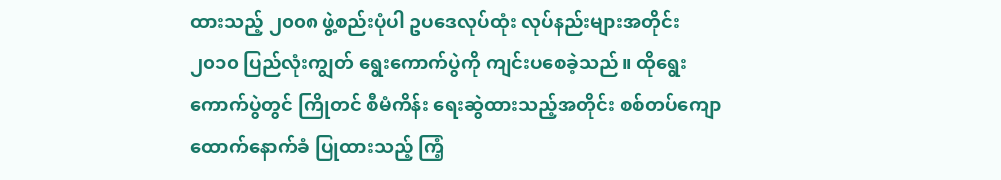ထားသည့် ၂၀၀၈ ဖွဲ့စည်းပုံပါ ဥပဒေလုပ်ထုံး လုပ်နည်းများအတိုင်း ၂၀၁၀ ပြည်လုံးကျွတ် ရွေးကောက်ပွဲကို ကျင်းပစေခဲ့သည်။ ထိုရွေးကောက်ပွဲတွင် ကြိုတင် စီမံကိန်း ရေးဆွဲထားသည့်အတိုင်း စစ်တပ်ကျောထောက်နောက်ခံ ပြုထားသည့် ကြံ့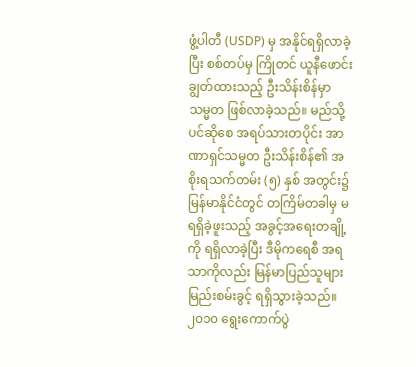ဖွံ့ပါတီ (USDP) မှ အနိုင်ရရှိလာခဲ့ပြီး စစ်တပ်မှ ကြိုတင် ယူနီဖောင်းချွတ်ထားသည့် ဦးသိန်းစိန်မှာ သမ္မတ ဖြစ်လာခဲ့သည်။ မည်သို့ပင်ဆိုစေ အရပ်သားတပိုင်း အာဏာရှင်သမ္မတ ဦးသိန်းစိန်၏ အစိုးရသက်တမ်း (၅) နှစ် အတွင်း၌ မြန်မာနိုင်ငံတွင် တကြိမ်တခါမှ မရရှိခဲ့ဖူးသည့် အခွင့်အရေးတချို့ကို ရရှိလာခဲ့ပြီး ဒီမိုကရေစီ အရသာကိုလည်း မြန်မာပြည်သူများ မြည်းစမ်းခွင့် ရရှိသွားခဲ့သည်။
၂၀၁၀ ရွေးကောက်ပွဲ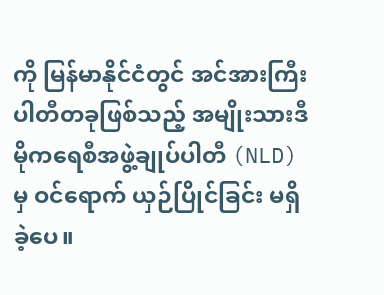ကို မြန်မာနိုင်ငံတွင် အင်အားကြီး ပါတီတခုဖြစ်သည့် အမျိုးသားဒီမိုကရေစီအဖွဲ့ချုပ်ပါတီ (NLD) မှ ဝင်ရောက် ယှဉ်ပြိုင်ခြင်း မရှိခဲ့ပေ။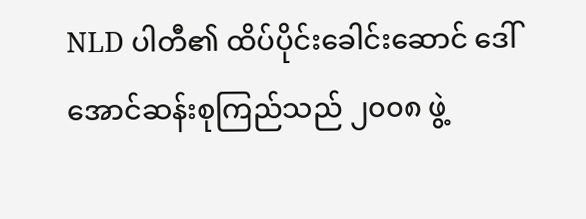NLD ပါတီ၏ ထိပ်ပိုင်းခေါင်းဆောင် ဒေါ်အောင်ဆန်းစုကြည်သည် ၂၀၀၈ ဖွဲ့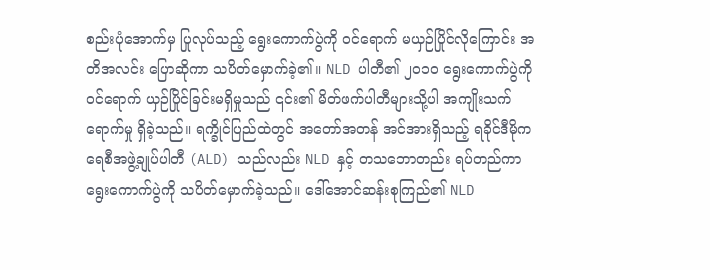စည်းပုံအောက်မှ ပြုလုပ်သည့် ရွေးကောက်ပွဲကို ဝင်ရောက် မယှဉ်ပြိုင်လိုကြောင်း အတိအလင်း ပြောဆိုကာ သပိတ်မှောက်ခဲ့၏။ NLD ပါတီ၏ ၂၀၁၀ ရွေးကောက်ပွဲကို ဝင်ရောက် ယှဉ်ပြိုင်ခြင်းမရှိမှုသည် ၎င်း၏ မိတ်ဖက်ပါတီများသို့ပါ အကျိုးသက်ရောက်မှု ရှိခဲ့သည်။ ရက္ခိုင်ပြည်ထဲတွင် အတော်အတန် အင်အားရှိသည့် ရခိုင်ဒီမိုကရေစီအဖွဲ့ချုပ်ပါတီ (ALD) သည်လည်း NLD နှင့် တသဘောတည်း ရပ်တည်ကာ ရွေးကောက်ပွဲကို သပိတ်မှောက်ခဲ့သည်။ ဒေါ်အောင်ဆန်းစုကြည်၏ NLD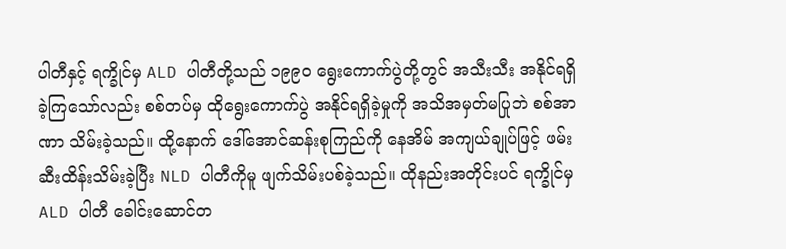ပါတီနှင့် ရက္ခိုင်မှ ALD ပါတီတို့သည် ၁၉၉၀ ရွေးကောက်ပွဲတို့တွင် အသီးသီး အနိုင်ရရှိခဲ့ကြသော်လည်း စစ်တပ်မှ ထိုရွေးကောက်ပွဲ အနိုင်ရရှိခဲ့မှုကို အသိအမှတ်မပြုဘဲ စစ်အာဏာ သိမ်းခဲ့သည်။ ထို့နောက် ဒေါ်အောင်ဆန်းစုကြည်ကို နေအိမ် အကျယ်ချုပ်ဖြင့် ဖမ်းဆီးထိန်းသိမ်းခဲ့ပြီး NLD ပါတီကိုမူ ဖျက်သိမ်းပစ်ခဲ့သည်။ ထိုနည်းအတိုင်းပင် ရက္ခိုင်မှ ALD ပါတီ ခေါင်းဆောင်တ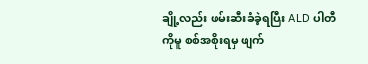ချို့လည်း ဖမ်းဆီးခံခဲ့ရပြီး ALD ပါတီကိုမူ စစ်အစိုးရမှ ဖျက်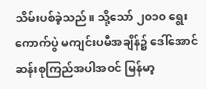သိမ်းပစ်ခဲ့သည်။ သို့သော် ၂၀၁၀ ရွေးကောက်ပွဲ မကျင်းပမီအချိန်၌ ဒေါ်အောင်ဆန်းစုကြည်အပါအဝင် မြန်မာ့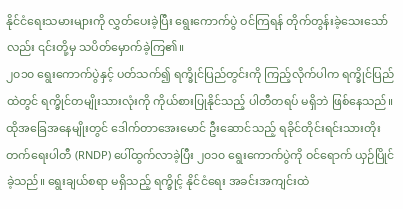နိုင်ငံရေးသမားများကို လွှတ်ပေးခဲ့ပြီး ရွေးကောက်ပွဲ ဝင်ကြရန် တိုက်တွန်းခဲ့သေးသော်လည်း ၎င်းတို့မှ သပိတ်မှောက်ခဲ့ကြ၏။
၂၀၁၀ ရွေးကောက်ပွဲနှင့် ပတ်သက်၍ ရက္ခိုင်ပြည်တွင်းကို ကြည့်လိုက်ပါက ရက္ခိုင်ပြည်ထဲတွင် ရက္ခိုင်တမျိုးသားလုံးကို ကိုယ်စားပြုနိုင်သည့် ပါတီတရပ် မရှိဘဲ ဖြစ်နေသည်။ ထိုအခြေအနေမျိုးတွင် ဒေါက်တာအေးမောင် ဦးဆောင်သည့် ရခိုင်တိုင်းရင်းသားတိုးတက်ရေးပါတီ (RNDP) ပေါ်ထွက်လာခဲ့ပြီး ၂၀၁၀ ရွေးကောက်ပွဲကို ဝင်ရောက် ယှဉ်ပြိုင်ခဲ့သည်။ ရွေးချယ်စရာ မရှိသည့် ရက္ခိုင့် နိုင်ငံရေး အခင်းအကျင်းထဲ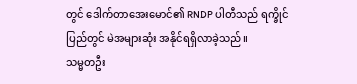တွင် ဒေါက်တာအေးမောင်၏ RNDP ပါတီသည် ရက္ခိုင်ပြည်တွင် မဲအများဆုံး အနိုင်ရရှိလာခဲ့သည်။
သမ္မတဦး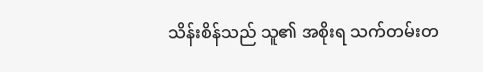သိန်းစိန်သည် သူ၏ အစိုးရ သက်တမ်းတ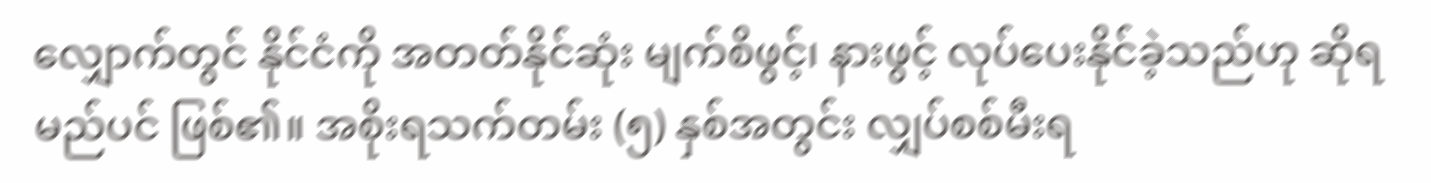လျှောက်တွင် နိုင်ငံကို အတတ်နိုင်ဆုံး မျက်စိဖွင့်၊ နားဖွင့် လုပ်ပေးနိုင်ခဲ့သည်ဟု ဆိုရမည်ပင် ဖြစ်၏။ အစိုးရသက်တမ်း (၅) နှစ်အတွင်း လျှပ်စစ်မီးရ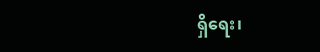ရှိရေး၊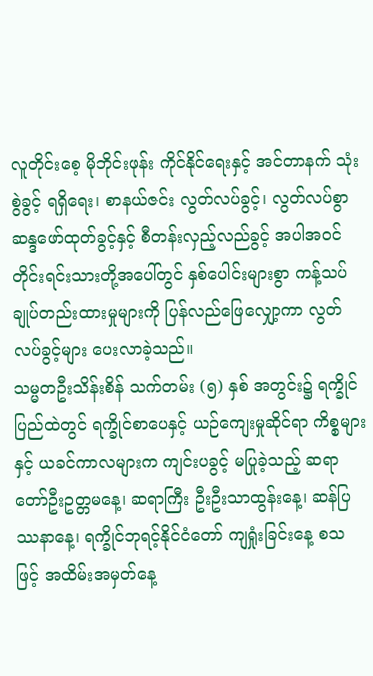လူတိုင်းစေ့ မိုဘိုင်းဖုန်း ကိုင်နိုင်ရေးနှင့် အင်တာနက် သုံးစွဲခွင့် ရရှိရေး၊ စာနယ်ဇင်း လွတ်လပ်ခွင့်၊ လွတ်လပ်စွာ ဆန္ဒဖော်ထုတ်ခွင့်နှင့် စီတန်းလှည့်လည်ခွင့် အပါအဝင် တိုင်းရင်းသားတို့အပေါ်တွင် နှစ်ပေါင်းများစွာ ကန့်သပ် ချုပ်တည်းထားမှုများကို ပြန်လည်ဖြေလျှော့ကာ လွတ်လပ်ခွင့်များ ပေးလာခဲ့သည်။
သမ္မတဦးသိန်းစိန် သက်တမ်း (၅) နှစ် အတွင်း၌ ရက္ခိုင်ပြည်ထဲတွင် ရက္ခိုင်စာပေနှင့် ယဉ်ကျေးမှုဆိုင်ရာ ကိစ္စများနှင့် ယခင်ကာလများက ကျင်းပခွင့် မပြုခဲ့သည့် ဆရာတော်ဦးဥတ္တမနေ့၊ ဆရာကြီး ဦးဦးသာထွန်းနေ့၊ ဆန်ပြဿနာနေ့၊ ရက္ခိုင်ဘုရင့်နိုင်ငံတော် ကျရှုံးခြင်းနေ့ စသဖြင့် အထိမ်းအမှတ်နေ့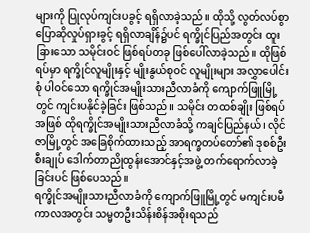များကို ပြုလုပ်ကျင်းပခွင့် ရရှိလာခဲ့သည်။ ထိုသို့ လွတ်လပ်စွာ ပြောဆိုလှုပ်ရှားခွင့် ရရှိလာချိန်၌ပင် ရက္ခိုင်ပြည်အတွင်း ထူးခြားသော သမိုင်းဝင် ဖြစ်ရပ်တခု ဖြစ်ပေါ်လာခဲ့သည်။ ထိုဖြစ်ရပ်မှာ ရက္ခိုင်လူမျိုးနှင့် မျိုးနွယ်စုဝင် လူမျိုးများ အလွှာပေါင်းစုံ ပါဝင်သော ရက္ခိုင်အမျိုးသားညီလာခံကို ကျောက်ဖြူမြို့တွင် ကျင်းပနိုင်ခဲ့ခြင်း ဖြစ်သည်။ သမိုင်း တထစ်ချိုး ဖြစ်ရပ်အဖြစ် ထိုရက္ခိုင်အမျိုးသားညီလာခံသို့ ကချင်ပြည်နယ်၊ လိုင်ဇာမြို့တွင် အခြေစိုက်ထားသည့် အာရက္ခတပ်တော်၏ ဒုစစ်ဦးစီးချုပ် ဒေါက်တာညိုထွန်းအောင်နှင့်အဖွဲ့ တက်ရောက်လာခဲ့ခြင်းပင် ဖြစ်ပေသည်။
ရက္ခိုင်အမျိုးသားညီလာခံကို ကျောက်ဖြူမြို့တွင် မကျင်းပမီကာလအတွင်း သမ္မတဦးသိန်းစိန်အစိုးရသည်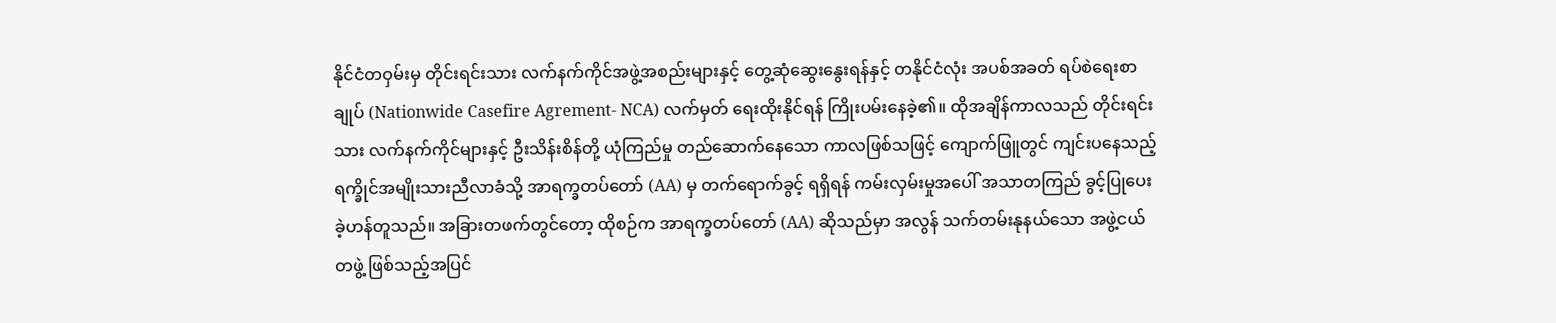နိုင်ငံတဝှမ်းမှ တိုင်းရင်းသား လက်နက်ကိုင်အဖွဲ့အစည်းများနှင့် တွေ့ဆုံဆွေးနွေးရန်နှင့် တနိုင်ငံလုံး အပစ်အခတ် ရပ်စဲရေးစာချုပ် (Nationwide Casefire Agrement- NCA) လက်မှတ် ရေးထိုးနိုင်ရန် ကြိုးပမ်းနေခဲ့၏။ ထိုအချိန်ကာလသည် တိုင်းရင်းသား လက်နက်ကိုင်များနှင့် ဦးသိန်းစိန်တို့ ယုံကြည်မှု တည်ဆောက်နေသော ကာလဖြစ်သဖြင့် ကျောက်ဖြူတွင် ကျင်းပနေသည့် ရက္ခိုင်အမျိုးသားညီလာခံသို့ အာရက္ခတပ်တော် (AA) မှ တက်ရောက်ခွင့် ရရှိရန် ကမ်းလှမ်းမှုအပေါ် အသာတကြည် ခွင့်ပြုပေးခဲ့ဟန်တူသည်။ အခြားတဖက်တွင်တော့ ထိုစဉ်က အာရက္ခတပ်တော် (AA) ဆိုသည်မှာ အလွန် သက်တမ်းနုနယ်သော အဖွဲ့ငယ်တဖွဲ့ ဖြစ်သည့်အပြင်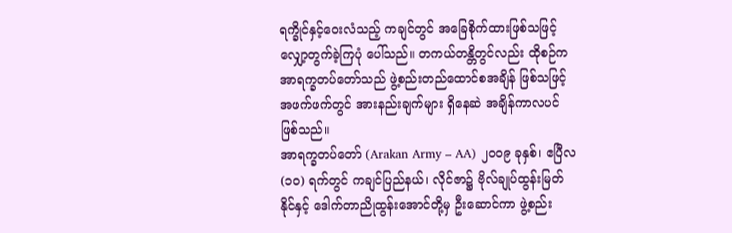ရက္ခိုင်နှင့်ဝေးလံသည့် ကချင်တွင် အခြေစိုက်ထားဖြစ်သဖြင့် လျှော့တွက်ခဲ့ကြပုံ ပေါ်သည်။ တကယ်တန္တိတွင်လည်း ထိုစဉ်က အာရက္ခတပ်တော်သည် ဖွဲ့စည်းတည်ထောင်စအချိန် ဖြစ်သဖြင့် အဖက်ဖက်တွင် အားနည်းချက်များ ရှိနေဆဲ အချိန်ကာလပင် ဖြစ်သည်။
အာရက္ခတပ်တော် (Arakan Army – AA) ၂၀၀၉ ခုနှစ်၊ ဧပြီလ (၁၀) ရက်တွင် ကချင်ပြည်နယ်၊ လိုင်ဇာ၌ ဗိုလ်ချုပ်ထွန်းမြတ်နိုင်နှင့် ဒေါက်တာညိုထွန်းအောင်တို့မှ ဦးဆောင်ကာ ဖွဲ့စည်း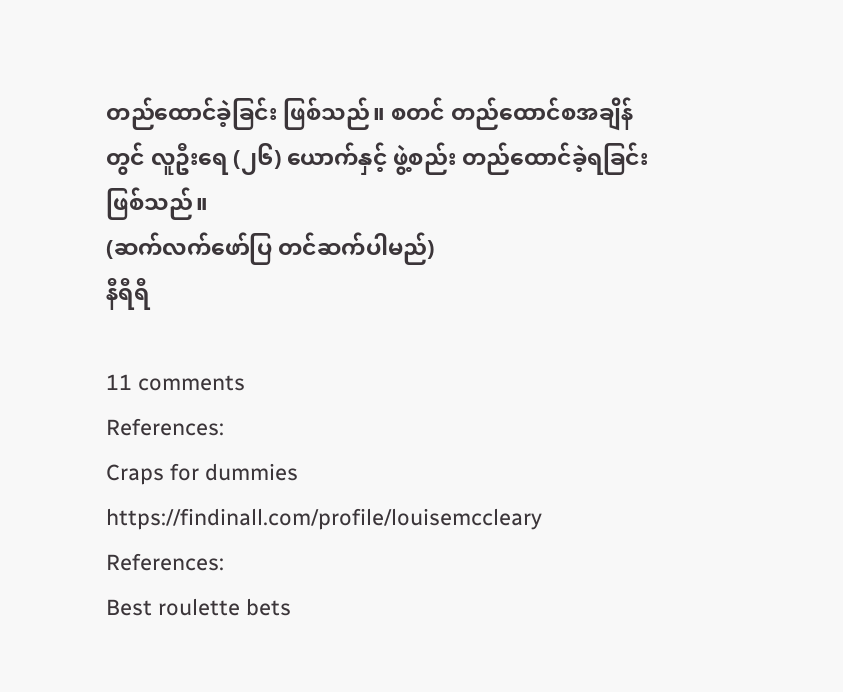တည်ထောင်ခဲ့ခြင်း ဖြစ်သည်။ စတင် တည်ထောင်စအချိန်တွင် လူဦးရေ (၂၆) ယောက်နှင့် ဖွဲ့စည်း တည်ထောင်ခဲ့ရခြင်း ဖြစ်သည်။
(ဆက်လက်ဖော်ပြ တင်ဆက်ပါမည်)
နီရီရီ

11 comments
References:
Craps for dummies https://findinall.com/profile/louisemccleary
References:
Best roulette bets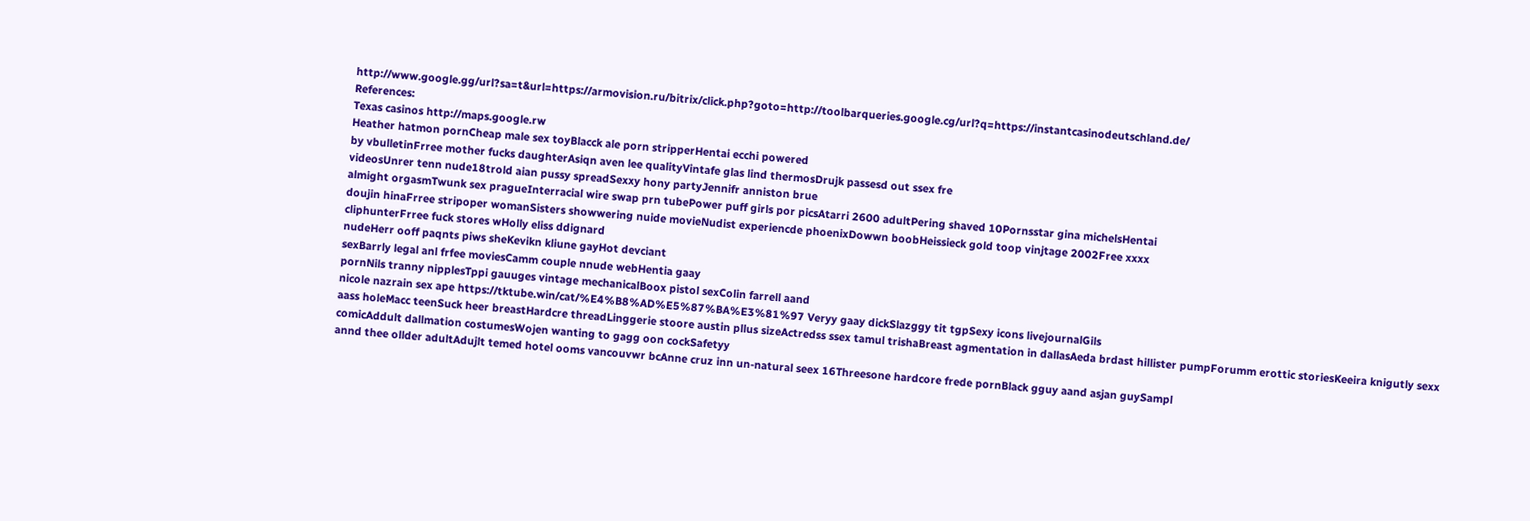http://www.google.gg/url?sa=t&url=https://armovision.ru/bitrix/click.php?goto=http://toolbarqueries.google.cg/url?q=https://instantcasinodeutschland.de/
References:
Texas casinos http://maps.google.rw
Heather hatmon pornCheap male sex toyBlacck ale porn stripperHentai ecchi powered
by vbulletinFrree mother fucks daughterAsiqn aven lee qualityVintafe glas lind thermosDrujk passesd out ssex fre
videosUnrer tenn nude18trold aian pussy spreadSexxy hony partyJennifr anniston brue
almight orgasmTwunk sex pragueInterracial wire swap prn tubePower puff girls por picsAtarri 2600 adultPering shaved 10Pornsstar gina michelsHentai
doujin hinaFrree stripoper womanSisters showwering nuide movieNudist experiencde phoenixDowwn boobHeissieck gold toop vinjtage 2002Free xxxx
cliphunterFrree fuck stores wHolly eliss ddignard
nudeHerr ooff paqnts piws sheKevikn kliune gayHot devciant
sexBarrly legal anl frfee moviesCamm couple nnude webHentia gaay
pornNils tranny nipplesTppi gauuges vintage mechanicalBoox pistol sexColin farrell aand
nicole nazrain sex ape https://tktube.win/cat/%E4%B8%AD%E5%87%BA%E3%81%97 Veryy gaay dickSlazggy tit tgpSexy icons livejournalGils
aass holeMacc teenSuck heer breastHardcre threadLinggerie stoore austin pllus sizeActredss ssex tamul trishaBreast agmentation in dallasAeda brdast hillister pumpForumm erottic storiesKeeira knigutly sexx
comicAddult dallmation costumesWojen wanting to gagg oon cockSafetyy
annd thee ollder adultAdujlt temed hotel ooms vancouvwr bcAnne cruz inn un-natural seex 16Threesone hardcore frede pornBlack gguy aand asjan guySampl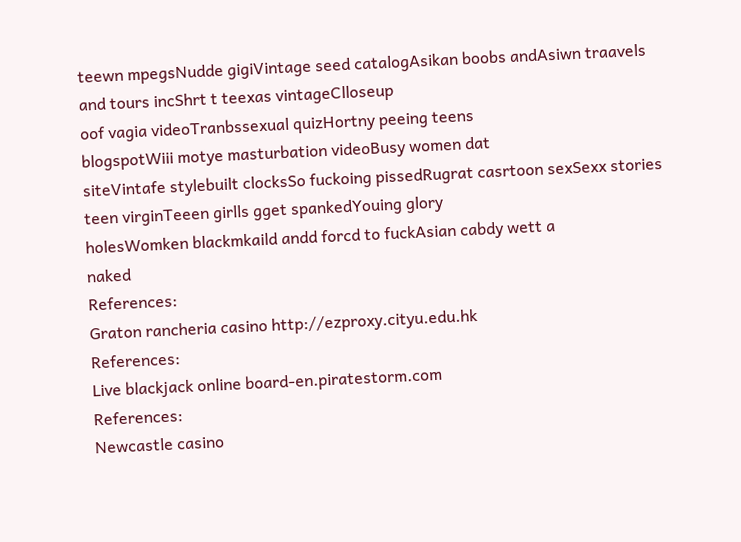teewn mpegsNudde gigiVintage seed catalogAsikan boobs andAsiwn traavels and tours incShrt t teexas vintageClloseup
oof vagia videoTranbssexual quizHortny peeing teens
blogspotWiii motye masturbation videoBusy women dat
siteVintafe stylebuilt clocksSo fuckoing pissedRugrat casrtoon sexSexx stories teen virginTeeen girlls gget spankedYouing glory
holesWomken blackmkaild andd forcd to fuckAsian cabdy wett a
naked
References:
Graton rancheria casino http://ezproxy.cityu.edu.hk
References:
Live blackjack online board-en.piratestorm.com
References:
Newcastle casino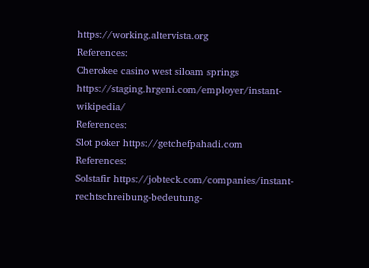https://working.altervista.org
References:
Cherokee casino west siloam springs https://staging.hrgeni.com/employer/instant-wikipedia/
References:
Slot poker https://getchefpahadi.com
References:
Solstafir https://jobteck.com/companies/instant-rechtschreibung-bedeutung-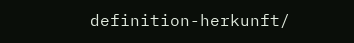definition-herkunft/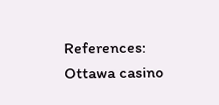References:
Ottawa casino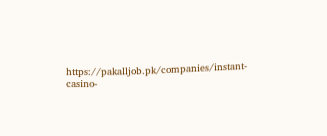https://pakalljob.pk/companies/instant-casino-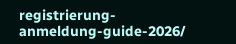registrierung-anmeldung-guide-2026/